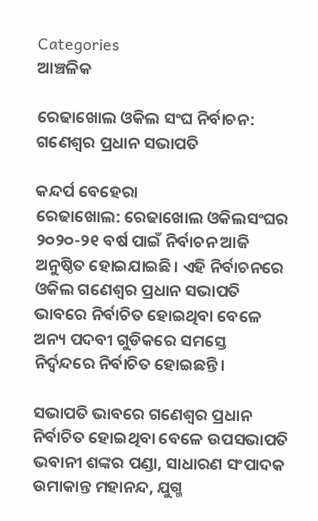Categories
ଆଞ୍ଚଳିକ

ରେଢାଖୋଲ ଓକିଲ ସଂଘ ନିର୍ବାଚନ: ଗଣେଶ୍ୱର ପ୍ରଧାନ ସଭାପତି

କନ୍ଦର୍ପ ବେହେରା
ରେଢାଖୋଲ: ରେଢାଖୋଲ ଓକିଲସଂଘର ୨୦୨୦-୨୧ ବର୍ଷ ପାଇଁ ନିର୍ବାଚନ ଆଜି ଅନୁଷ୍ଠିତ ହୋଇଯାଇଛି। ଏହି ନିର୍ବାଚନରେ ଓକିଲ ଗଣେଶ୍ୱର ପ୍ରଧାନ ସଭାପତି ଭାବରେ ନିର୍ବାଚିତ ହୋଇଥିବା ବେଳେ ଅନ୍ୟ ପଦବୀ ଗୁଡିକରେ ସମସ୍ତେ ନିର୍ଦ୍ଵନ୍ଦରେ ନିର୍ବାଚିତ ହୋଇଛନ୍ତି।

ସଭାପତି ଭାବରେ ଗଣେଶ୍ୱର ପ୍ରଧାନ ନିର୍ବାଚିତ ହୋଇଥିବା ବେଳେ ଉପସଭାପତି ଭବାନୀ ଶଙ୍କର ପଣ୍ଡା, ସାଧାରଣ ସଂପାଦକ ଉମାକାନ୍ତ ମହାନନ୍ଦ, ଯୁଗ୍ମ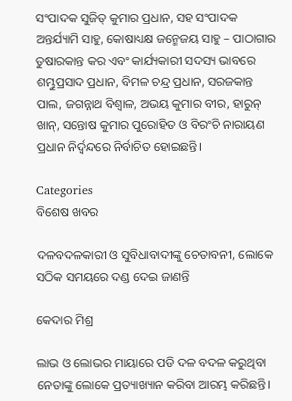ସଂପାଦକ ସୁଜିତ୍ କୁମାର ପ୍ରଧାନ, ସହ ସଂପାଦକ ଅନ୍ତର୍ଯ୍ୟାମି ସାହୁ, କୋଷାଧ୍ୟକ୍ଷ ଜନ୍ମେଜୟ ସାହୁ – ପାଠାଗାର ତୁଷାରକାନ୍ତ କର ଏବଂ କାର୍ଯ୍ୟକାରୀ ସଦସ୍ୟ ଭାବରେ ଶମ୍ଭୁପ୍ରସାଦ ପ୍ରଧାନ, ବିମଳ ଚନ୍ଦ୍ର ପ୍ରଧାନ, ସରଜକାନ୍ତ ପାଲ, ଜଗନ୍ନାଥ ବିଶ୍ୱାଳ, ଅଭୟ କୁମାର ବୀର, ହାରୁନ୍ ଖାନ୍, ସନ୍ତୋଷ କୁମାର ପୁରୋହିତ ଓ ବିରଂଚି ନାରାୟଣ ପ୍ରଧାନ ନିର୍ଦ୍ଵନ୍ଦରେ ନିର୍ବାଚିତ ହୋଇଛନ୍ତି।

Categories
ବିଶେଷ ଖବର

ଦଳବଦଳକାରୀ ଓ ସୁବିଧାବାଦୀଙ୍କୁ ଚେତାବନୀ, ଲୋକେ ସଠିକ ସମୟରେ ଦଣ୍ଡ ଦେଇ ଜାଣନ୍ତି

କେଦାର ମିଶ୍ର

ଲାଭ ଓ ଲୋଭର ମାୟାରେ ପଡି ଦଳ ବଦଳ କରୁଥିବା ନେତାଙ୍କୁ ଲୋକେ ପ୍ରତ୍ୟାଖ୍ୟାନ କରିବା ଆରମ୍ଭ କରିଛନ୍ତି।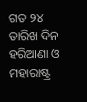ଗତ ୨୪ ତାରିଖ ଦିନ ହରିଆଣା ଓ ମହାରାଷ୍ଟ୍ର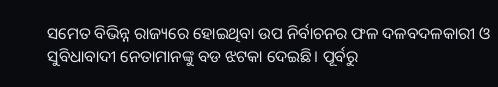ସମେତ ବିଭିନ୍ନ ରାଜ୍ୟରେ ହୋଇଥିବା ଉପ ନିର୍ବାଚନର ଫଳ ଦଳବଦଳକାରୀ ଓ ସୁବିଧାବାଦୀ ନେତାମାନଙ୍କୁ ବଡ ଝଟକା ଦେଇଛି। ପୂର୍ବରୁ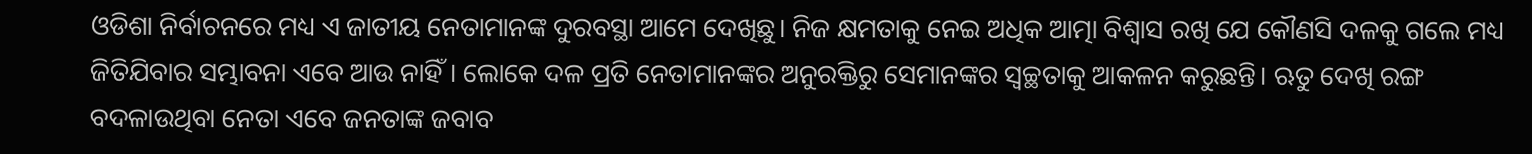ଓଡିଶା ନିର୍ବାଚନରେ ମଧ୍ୟ ଏ ଜାତୀୟ ନେତାମାନଙ୍କ ଦୁରବସ୍ଥା ଆମେ ଦେଖିଛୁ। ନିଜ କ୍ଷମତାକୁ ନେଇ ଅଧିକ ଆତ୍ମା ବିଶ୍ଵାସ ରଖି ଯେ କୌଣସି ଦଳକୁ ଗଲେ ମଧ୍ୟ ଜିତିଯିବାର ସମ୍ଭାବନା ଏବେ ଆଉ ନାହିଁ। ଲୋକେ ଦଳ ପ୍ରତି ନେତାମାନଙ୍କର ଅନୁରକ୍ତିରୁ ସେମାନଙ୍କର ସ୍ବଚ୍ଛତାକୁ ଆକଳନ କରୁଛନ୍ତି। ଋତୁ ଦେଖି ରଙ୍ଗ ବଦଳାଉଥିବା ନେତା ଏବେ ଜନତାଙ୍କ ଜବାବ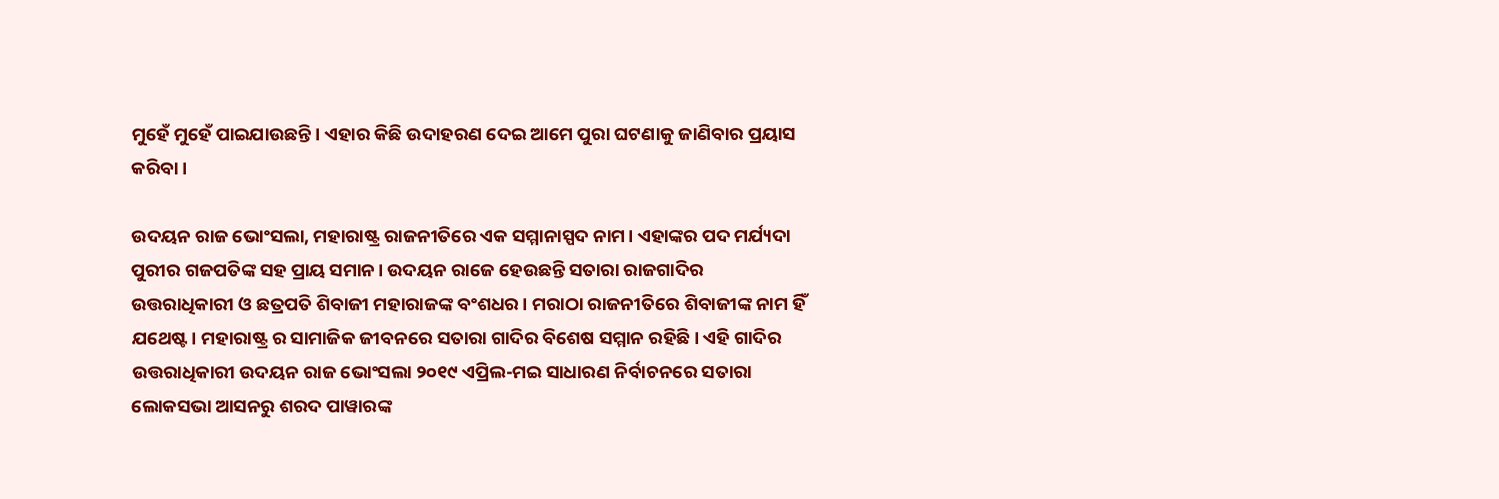ମୁହେଁ ମୁହେଁ ପାଇଯାଉଛନ୍ତି। ଏହାର କିଛି ଉଦାହରଣ ଦେଇ ଆମେ ପୁରା ଘଟଣାକୁ ଜାଣିବାର ପ୍ରୟାସ କରିବା।

ଉଦୟନ ରାଜ ଭୋଂସଲା, ମହାରାଷ୍ଟ୍ର ରାଜନୀତିରେ ଏକ ସମ୍ମାନାସ୍ପଦ ନାମ। ଏହାଙ୍କର ପଦ ମର୍ଯ୍ୟଦା ପୁରୀର ଗଜପତିଙ୍କ ସହ ପ୍ରାୟ ସମାନ। ଉଦୟନ ରାଜେ ହେଉଛନ୍ତି ସତାରା ରାଜଗାଦିର ଉତ୍ତରାଧିକାରୀ ଓ ଛତ୍ରପତି ଶିବାଜୀ ମହାରାଜଙ୍କ ବଂଶଧର। ମରାଠା ରାଜନୀତିରେ ଶିବାଜୀଙ୍କ ନାମ ହିଁ ଯଥେଷ୍ଟ। ମହାରାଷ୍ଟ୍ର ର ସାମାଜିକ ଜୀବନରେ ସତାରା ଗାଦିର ବିଶେଷ ସମ୍ମାନ ରହିଛି। ଏହି ଗାଦିର ଉତ୍ତରାଧିକାରୀ ଉଦୟନ ରାଜ ଭୋଂସଲା ୨୦୧୯ ଏପ୍ରିଲ-ମଇ ସାଧାରଣ ନିର୍ବାଚନରେ ସତାରା ଲୋକସଭା ଆସନରୁ ଶରଦ ପାୱାରଙ୍କ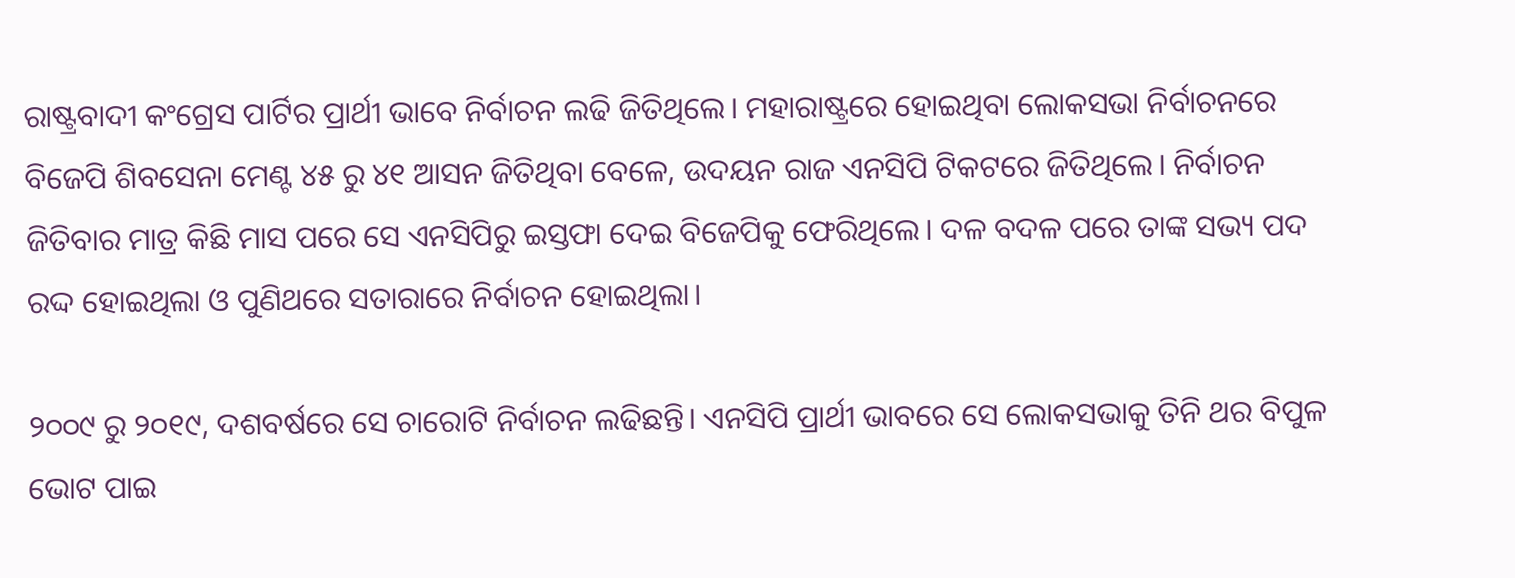ରାଷ୍ଟ୍ରବାଦୀ କଂଗ୍ରେସ ପାର୍ଟିର ପ୍ରାର୍ଥୀ ଭାବେ ନିର୍ବାଚନ ଲଢି ଜିତିଥିଲେ। ମହାରାଷ୍ଟ୍ରରେ ହୋଇଥିବା ଲୋକସଭା ନିର୍ବାଚନରେ ବିଜେପି ଶିବସେନା ମେଣ୍ଟ ୪୫ ରୁ ୪୧ ଆସନ ଜିତିଥିବା ବେଳେ, ଉଦୟନ ରାଜ ଏନସିପି ଟିକଟରେ ଜିତିଥିଲେ। ନିର୍ବାଚନ ଜିତିବାର ମାତ୍ର କିଛି ମାସ ପରେ ସେ ଏନସିପିରୁ ଇସ୍ତଫା ଦେଇ ବିଜେପିକୁ ଫେରିଥିଲେ। ଦଳ ବଦଳ ପରେ ତାଙ୍କ ସଭ୍ୟ ପଦ ରଦ୍ଦ ହୋଇଥିଲା ଓ ପୁଣିଥରେ ସତାରାରେ ନିର୍ବାଚନ ହୋଇଥିଲା।

୨୦୦୯ ରୁ ୨୦୧୯, ଦଶବର୍ଷରେ ସେ ଚାରୋଟି ନିର୍ବାଚନ ଲଢିଛନ୍ତି। ଏନସିପି ପ୍ରାର୍ଥୀ ଭାବରେ ସେ ଲୋକସଭାକୁ ତିନି ଥର ବିପୁଳ ଭୋଟ ପାଇ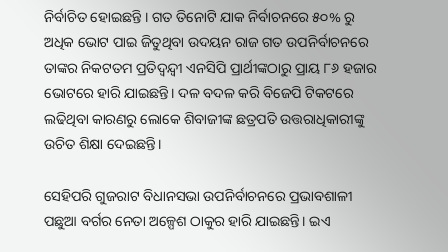ନିର୍ବାଚିତ ହୋଇଛନ୍ତି । ଗତ ତିନୋଟି ଯାକ ନିର୍ବାଚନରେ ୫୦% ରୁ ଅଧିକ ଭୋଟ ପାଇ ଜିତୁଥିବା ଉଦୟନ ରାଜ ଗତ ଉପନିର୍ବାଚନରେ ତାଙ୍କର ନିକଟତମ ପ୍ରତିଦ୍ବନ୍ଦ୍ବୀ ଏନସିପି ପ୍ରାର୍ଥୀଙ୍କଠାରୁ ପ୍ରାୟ ୮୬ ହଜାର ଭୋଟରେ ହାରି ଯାଇଛନ୍ତି। ଦଳ ବଦଳ କରି ବିଜେପି ଟିକଟରେ ଲଢିଥିବା କାରଣରୁ ଲୋକେ ଶିବାଜୀଙ୍କ ଛତ୍ରପତି ଉତ୍ତରାଧିକାରୀଙ୍କୁ ଉଚିତ ଶିକ୍ଷା ଦେଇଛନ୍ତି।

ସେହିପରି ଗୁଜରାଟ ବିଧାନସଭା ଉପନିର୍ବାଚନରେ ପ୍ରଭାବଶାଳୀ ପଛୁଆ ବର୍ଗର ନେତା ଅଳ୍ପେଶ ଠାକୁର ହାରି ଯାଇଛନ୍ତି। ଇଏ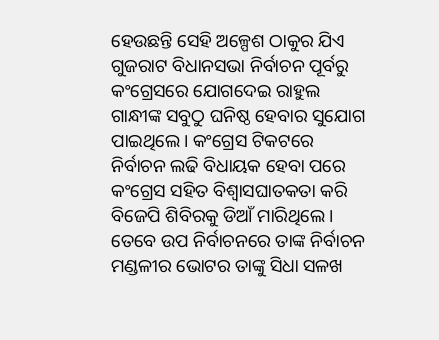ହେଉଛନ୍ତି ସେହି ଅଳ୍ପେଶ ଠାକୁର ଯିଏ ଗୁଜରାଟ ବିଧାନସଭା ନିର୍ବାଚନ ପୂର୍ବରୁ କଂଗ୍ରେସରେ ଯୋଗଦେଇ ରାହୁଲ ଗାନ୍ଧୀଙ୍କ ସବୁଠୁ ଘନିଷ୍ଠ ହେବାର ସୁଯୋଗ ପାଇଥିଲେ। କଂଗ୍ରେସ ଟିକଟରେ ନିର୍ବାଚନ ଲଢି ବିଧାୟକ ହେବା ପରେ କଂଗ୍ରେସ ସହିତ ବିଶ୍ଵାସଘାତକତା କରି ବିଜେପି ଶିବିରକୁ ଡିଆଁ ମାରିଥିଲେ। ତେବେ ଉପ ନିର୍ବାଚନରେ ତାଙ୍କ ନିର୍ବାଚନ ମଣ୍ଡଳୀର ଭୋଟର ତାଙ୍କୁ ସିଧା ସଳଖ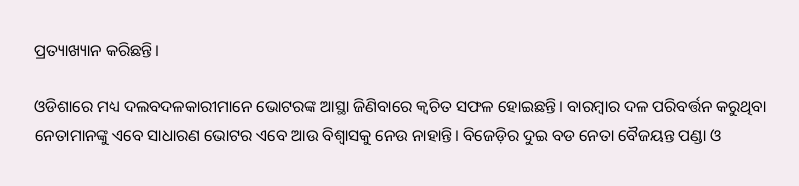ପ୍ରତ୍ୟାଖ୍ୟାନ କରିଛନ୍ତି।

ଓଡିଶାରେ ମଧ୍ୟ ଦଲବଦଳକାରୀମାନେ ଭୋଟରଙ୍କ ଆସ୍ଥା ଜିଣିବାରେ କ୍ଵଚିତ ସଫଳ ହୋଇଛନ୍ତି। ବାରମ୍ବାର ଦଳ ପରିବର୍ତ୍ତନ କରୁଥିବା ନେତାମାନଙ୍କୁ ଏବେ ସାଧାରଣ ଭୋଟର ଏବେ ଆଉ ବିଶ୍ବାସକୁ ନେଉ ନାହାନ୍ତି। ବିଜେଡ଼ିର ଦୁଇ ବଡ ନେତା ବୈଜୟନ୍ତ ପଣ୍ଡା ଓ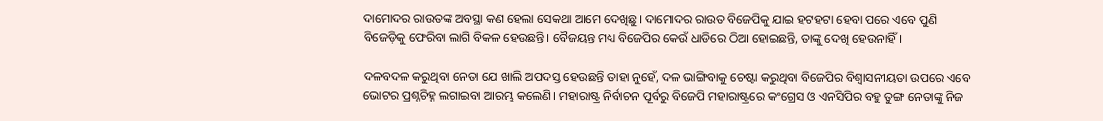ଦାମୋଦର ରାଉତଙ୍କ ଅବସ୍ଥା କଣ ହେଲା ସେକଥା ଆମେ ଦେଖିଛୁ। ଦାମୋଦର ରାଉତ ବିଜେପିକୁ ଯାଇ ହଟହଟା ହେବା ପରେ ଏବେ ପୁଣି ବିଜେଡ଼ିକୁ ଫେରିବା ଲାଗି ବିକଳ ହେଉଛନ୍ତି। ବୈଜୟନ୍ତ ମଧ୍ୟ ବିଜେପିର କେଉଁ ଧାଡିରେ ଠିଆ ହୋଇଛନ୍ତି, ତାଙ୍କୁ ଦେଖି ହେଉନାହିଁ।

ଦଳବଦଳ କରୁଥିବା ନେତା ଯେ ଖାଲି ଅପଦସ୍ତ ହେଉଛନ୍ତି ତାହା ନୁହେଁ, ଦଳ ଭାଙ୍ଗିବାକୁ ଚେଷ୍ଟା କରୁଥିବା ବିଜେପିର ବିଶ୍ଵାସନୀୟତା ଉପରେ ଏବେ ଭୋଟର ପ୍ରଶ୍ନଚିହ୍ନ ଲଗାଇବା ଆରମ୍ଭ କଲେଣି। ମହାରାଷ୍ଟ୍ର ନିର୍ବାଚନ ପୂର୍ବରୁ ବିଜେପି ମହାରାଷ୍ଟ୍ରରେ କଂଗ୍ରେସ ଓ ଏନସିପିର ବହୁ ତୁଙ୍ଗ ନେତାଙ୍କୁ ନିଜ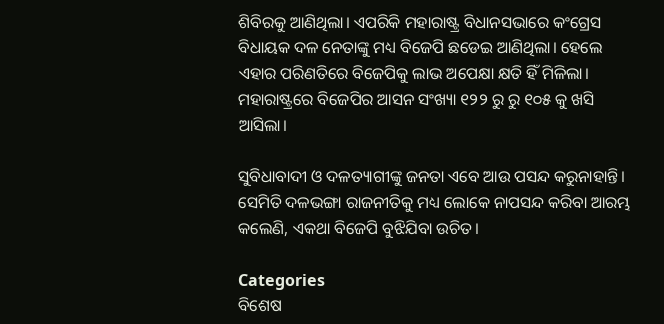ଶିବିରକୁ ଆଣିଥିଲା। ଏପରିକି ମହାରାଷ୍ଟ୍ର ବିଧାନସଭାରେ କଂଗ୍ରେସ ବିଧାୟକ ଦଳ ନେତାଙ୍କୁ ମଧ୍ୟ ବିଜେପି ଛଡେଇ ଆଣିଥିଲା। ହେଲେ ଏହାର ପରିଣତିରେ ବିଜେପିକୁ ଲାଭ ଅପେକ୍ଷା କ୍ଷତି ହିଁ ମିଳିଲା। ମହାରାଷ୍ଟ୍ରରେ ବିଜେପିର ଆସନ ସଂଖ୍ୟା ୧୨୨ ରୁ ରୁ ୧୦୫ କୁ ଖସି ଆସିଲା।

ସୁବିଧାବାଦୀ ଓ ଦଳତ୍ୟାଗୀଙ୍କୁ ଜନତା ଏବେ ଆଉ ପସନ୍ଦ କରୁନାହାନ୍ତି।  ସେମିତି ଦଳଭଙ୍ଗା ରାଜନୀତିକୁ ମଧ୍ୟ ଲୋକେ ନାପସନ୍ଦ କରିବା ଆରମ୍ଭ କଲେଣି, ଏକଥା ବିଜେପି ବୁଝିଯିବା ଉଚିତ।

Categories
ବିଶେଷ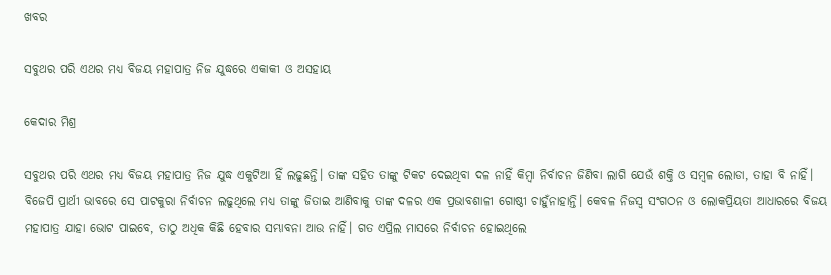ଖବର

ସବୁଥର ପରି ଏଥର ମଧ୍ୟ ବିଜୟ ମହାପାତ୍ର ନିଜ ଯୁଦ୍ଧରେ ଏକାକୀ ଓ ଅସହାୟ

କେଦାର ମିଶ୍ର

ସବୁଥର ପରି ଏଥର ମଧ୍ୟ ବିଜୟ ମହାପାତ୍ର ନିଜ ଯୁଦ୍ଧ ଏକୁଟିଆ ହିଁ ଲଢୁଛନ୍ତି। ତାଙ୍କ ସହିତ ତାଙ୍କୁ ଟିକଟ ଦେଇଥିବା ଦଳ ନାହିଁ କିମ୍ବା ନିର୍ବାଚନ ଜିଣିବା ଲାଗି ଯେଉଁ ଶକ୍ତି ଓ ସମ୍ବଳ ଲୋଡା, ତାହା ବି ନାହିଁ। ବିଜେପି ପ୍ରାର୍ଥୀ ଭାବରେ ସେ ପାଟକୁରା ନିର୍ବାଚନ ଲଢୁଥିଲେ ମଧ୍ୟ ତାଙ୍କୁ ଜିତାଇ ଆଣିବାକୁ ତାଙ୍କ ଦଳର ଏକ ପ୍ରଭାବଶାଳୀ ଗୋଷ୍ଠୀ ଚାହୁଁନାହାନ୍ତି। କେବଳ ନିଜସ୍ଵ ସଂଗଠନ ଓ ଲୋକପ୍ରିୟତା ଆଧାରରେ ବିଜୟ ମହାପାତ୍ର ଯାହା ଭୋଟ ପାଇବେ, ତାଠୁ ଅଧିକ କିଛି ହେବାର ସମ୍ଭାବନା ଆଉ ନାହିଁ। ଗତ ଏପ୍ରିଲ ମାସରେ ନିର୍ବାଚନ ହୋଇଥିଲେ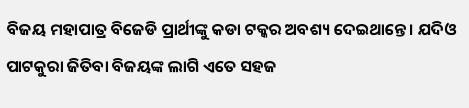ବିଜୟ ମହାପାତ୍ର ବିଜେଡି ପ୍ରାର୍ଥୀଙ୍କୁ କଡା ଟକ୍କର ଅବଶ୍ୟ ଦେଇଥାନ୍ତେ। ଯଦିଓ ପାଟକୁରା ଜିତିବା ବିଜୟଙ୍କ ଲାଗି ଏତେ ସହଜ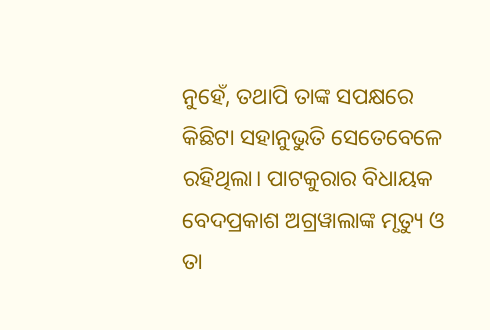ନୁହେଁ, ତଥାପି ତାଙ୍କ ସପକ୍ଷରେ କିଛିଟା ସହାନୁଭୁତି ସେତେବେଳେ ରହିଥିଲା। ପାଟକୁରାର ବିଧାୟକ ବେଦପ୍ରକାଶ ଅଗ୍ରୱାଲାଙ୍କ ମୃତ୍ୟୁ ଓ ତା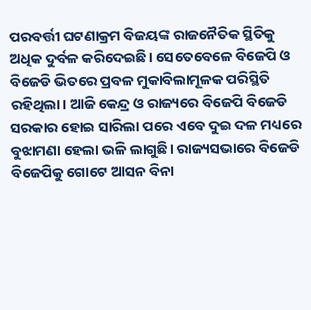ପରବର୍ତ୍ତୀ ଘଟଣାକ୍ରମ ବିଜୟଙ୍କ ରାଜନୈତିକ ସ୍ଥିତିକୁ ଅଧିକ ଦୁର୍ବଳ କରିଦେଇଛି। ସେତେବେଳେ ବିଜେପି ଓ ବିଜେଡି ଭିତରେ ପ୍ରବଳ ମୁକାବିଲାମୂଳକ ପରିସ୍ଥିତି ରହିଥିଲା। ଆଜି କେନ୍ଦ୍ର ଓ ରାଜ୍ୟରେ ବିଜେପି ବିଜେଡି ସରକାର ହୋଇ ସାରିଲା ପରେ ଏବେ ଦୁଇ ଦଳ ମଧ୍ୟରେ ବୁଝାମଣା ହେଲା ଭଳି ଲାଗୁଛି। ରାଜ୍ୟସଭାରେ ବିଜେଡି ବିଜେପିକୁ ଗୋଟେ ଆସନ ବିନା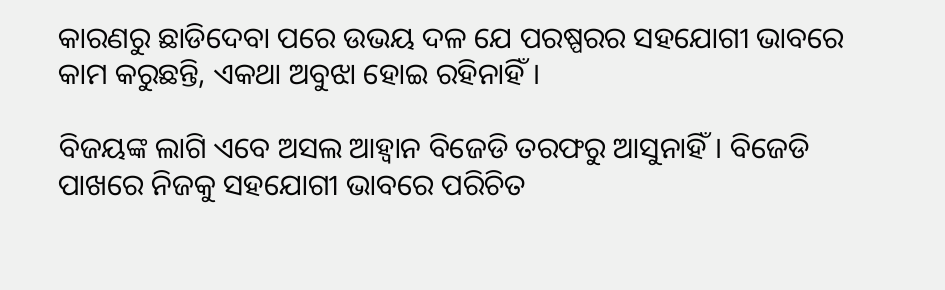କାରଣରୁ ଛାଡିଦେବା ପରେ ଉଭୟ ଦଳ ଯେ ପରଷ୍ପରର ସହଯୋଗୀ ଭାବରେ କାମ କରୁଛନ୍ତି, ଏକଥା ଅବୁଝା ହୋଇ ରହିନାହିଁ।

ବିଜୟଙ୍କ ଲାଗି ଏବେ ଅସଲ ଆହ୍ଵାନ ବିଜେଡି ତରଫରୁ ଆସୁନାହିଁ। ବିଜେଡି ପାଖରେ ନିଜକୁ ସହଯୋଗୀ ଭାବରେ ପରିଚିତ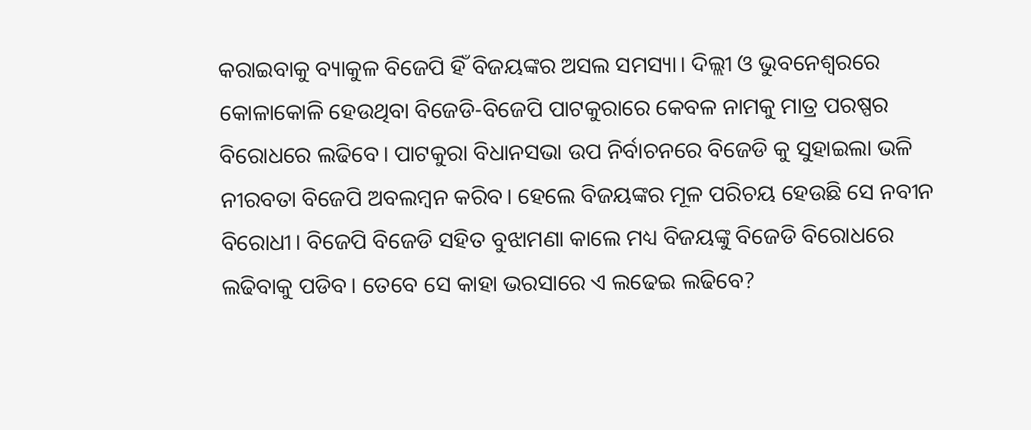କରାଇବାକୁ ବ୍ୟାକୁଳ ବିଜେପି ହିଁ ବିଜୟଙ୍କର ଅସଲ ସମସ୍ୟା। ଦିଲ୍ଲୀ ଓ ଭୁବନେଶ୍ବରରେ କୋଳାକୋଳି ହେଉଥିବା ବିଜେଡି-ବିଜେପି ପାଟକୁରାରେ କେବଳ ନାମକୁ ମାତ୍ର ପରଷ୍ପର ବିରୋଧରେ ଲଢିବେ। ପାଟକୁରା ବିଧାନସଭା ଉପ ନିର୍ବାଚନରେ ବିଜେଡି କୁ ସୁହାଇଲା ଭଳି ନୀରବତା ବିଜେପି ଅବଲମ୍ବନ କରିବ। ହେଲେ ବିଜୟଙ୍କର ମୂଳ ପରିଚୟ ହେଉଛି ସେ ନବୀନ ବିରୋଧୀ। ବିଜେପି ବିଜେଡି ସହିତ ବୁଝାମଣା କାଲେ ମଧ୍ୟ ବିଜୟଙ୍କୁ ବିଜେଡି ବିରୋଧରେ ଲଢିବାକୁ ପଡିବ। ତେବେ ସେ କାହା ଭରସାରେ ଏ ଲଢେଇ ଲଢିବେ?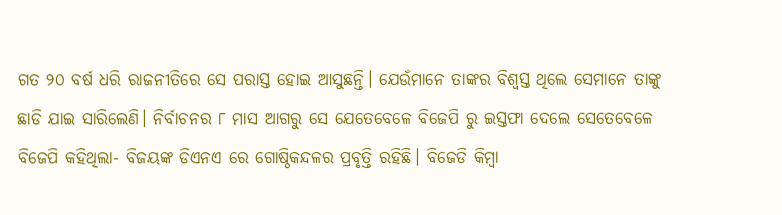ଗତ ୨୦ ବର୍ଷ ଧରି ରାଜନୀତିରେ ସେ ପରାସ୍ତ ହୋଇ ଆସୁଛନ୍ତି। ଯେଉଁମାନେ ତାଙ୍କର ବିଶ୍ଵସ୍ତ ଥିଲେ ସେମାନେ ତାଙ୍କୁ ଛାଡି ଯାଇ ସାରିଲେଣି। ନିର୍ବାଚନର ୮ ମାସ ଆଗରୁ ସେ ଯେତେବେଳେ ବିଜେପି ରୁ ଇସ୍ତଫା ଦେଲେ ସେତେବେଳେ ବିଜେପି କହିଥିଲା- ବିଜୟଙ୍କ ଡିଏନଏ ରେ ଗୋଷ୍ଠିକନ୍ଦଳର ପ୍ରବୃତ୍ତି ରହିଛି। ବିଜେଡି କିମ୍ବା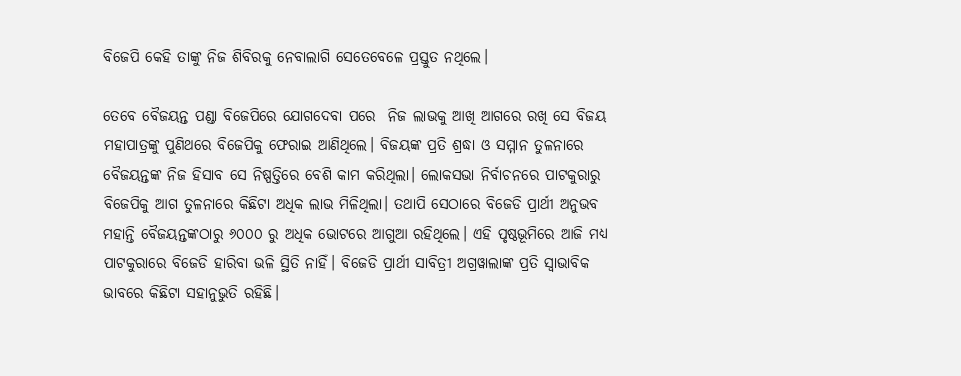ବିଜେପି କେହି ତାଙ୍କୁ ନିଜ ଶିବିରକୁ ନେବାଲାଗି ସେତେବେଳେ ପ୍ରସ୍ତୁତ ନଥିଲେ।

ତେବେ ବୈଜୟନ୍ତ ପଣ୍ଡା ବିଜେପିରେ ଯୋଗଦେବା ପରେ  ନିଜ ଲାଭକୁ ଆଖି ଆଗରେ ରଖି ସେ ବିଜୟ ମହାପାତ୍ରଙ୍କୁ ପୁଣିଥରେ ବିଜେପିକୁ ଫେରାଇ ଆଣିଥିଲେ। ବିଜୟଙ୍କ ପ୍ରତି ଶ୍ରଦ୍ଧା ଓ ସମ୍ମାନ ତୁଳନାରେ ବୈଜୟନ୍ତଙ୍କ ନିଜ ହିସାବ ସେ ନିଷ୍ପତ୍ତିରେ ବେଶି କାମ କରିଥିଲା। ଲୋକସଭା ନିର୍ବାଚନରେ ପାଟକୁରାରୁ ବିଜେପିକୁ ଆଗ ତୁଳନାରେ କିଛିଟା ଅଧିକ ଲାଭ ମିଳିଥିଲା। ତଥାପି ସେଠାରେ ବିଜେଡି ପ୍ରାର୍ଥୀ ଅନୁଭବ ମହାନ୍ତି ବୈଜୟନ୍ତଙ୍କଠାରୁ ୬୦୦୦ ରୁ ଅଧିକ ଭୋଟରେ ଆଗୁଆ ରହିଥିଲେ। ଏହି ପୃଷ୍ଠଭୂମିରେ ଆଜି ମଧ୍ୟ ପାଟକୁରାରେ ବିଜେଡି ହାରିବା ଭଳି ସ୍ଥିତି ନାହିଁ। ବିଜେଡି ପ୍ରାର୍ଥୀ ସାବିତ୍ରୀ ଅଗ୍ରୱାଲାଙ୍କ ପ୍ରତି ସ୍ଵାଭାବିକ ଭାବରେ କିଛିଟା ସହାନୁଭୁତି ରହିଛି।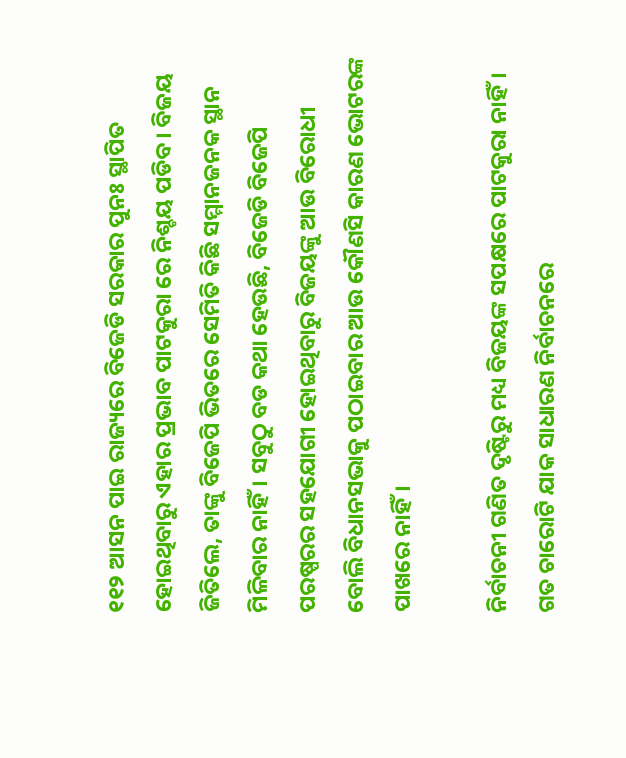୧୧୨ ଆସନ ପାଇ ରାଜ୍ୟରେ ବିଜେଡି ସରକାର ପୁନଃ ସ୍ଥାପିତ ହୋଇଥିବାରୁ ଏହାର ପ୍ରଭାବ ପାଟକୁରା ରେ ନିଶ୍ଚୟ ପଡିବ। ବିଜୟ ଜିତିଲେ, ତାଙ୍କୁ ବିଜେପି ଭିତରେ ସେମିତି କିଛି ସମ୍ମାନଜନକ ସ୍ଥାନ ମିଳିବାର ନାହିଁ। ସବୁଠୁ ବଡ କଥା ହେଉଛି, ବିଜେଡି ବିଜେପି ପରଷ୍ପରର ସହଯୋଗୀ ହୋଇଥିବାରୁ ବିଜୟଙ୍କୁ ଆଉ ବିରୋଧୀ ବୋଲି ବିଧାନସଭାକୁ ପଠାଇବାର ଆଉ କୌଣସି କାରଣ ଭୋଟରଙ୍କ ପାଖରେ ନାହିଁ।

ନିର୍ବାଚନୀ ଗଣିତ ଦୃଷ୍ଟିରୁ ମଧ୍ୟ ବିଜୟଙ୍କ ସପକ୍ଷରେ ପାଟକୁରା ନାହିଁ। ଗତ ଚାରୋଟି ଯାକ ସାଧାରଣ ନିର୍ବାଚନରେ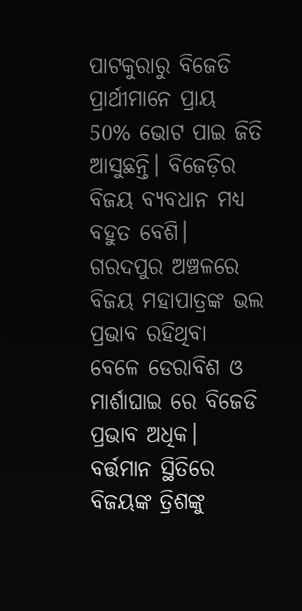ପାଟକୁରାରୁ ବିଜେଡି ପ୍ରାର୍ଥୀମାନେ ପ୍ରାୟ 50% ଭୋଟ ପାଇ ଜିତି ଆସୁଛନ୍ତି। ବିଜେଡ଼ିର ବିଜୟ ବ୍ଯବଧାନ ମଧ୍ୟ ବହୁତ ବେଶି। ଗରଦପୁର ଅଞ୍ଚଳରେ ବିଜୟ ମହାପାତ୍ରଙ୍କ ଭଲ ପ୍ରଭାବ ରହିଥିବା ବେଳେ ଡେରାବିଶ ଓ ମାର୍ଶାଘାଇ ରେ ବିଜେଡି ପ୍ରଭାବ ଅଧିକ। ବର୍ତ୍ତମାନ ସ୍ଥିତିରେ ବିଜୟଙ୍କ ତ୍ରିଶଙ୍କୁ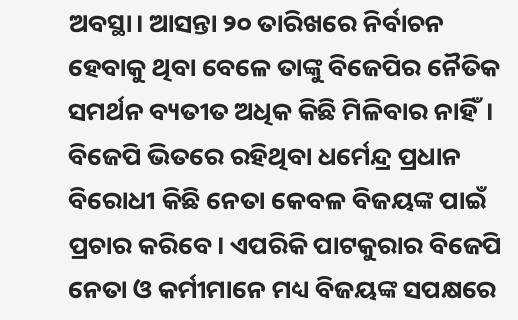ଅବସ୍ଥା। ଆସନ୍ତା ୨୦ ତାରିଖରେ ନିର୍ବାଚନ ହେବାକୁ ଥିବା ବେଳେ ତାଙ୍କୁ ବିଜେପିର ନୈତିକ ସମର୍ଥନ ବ୍ୟତୀତ ଅଧିକ କିଛି ମିଳିବାର ନାହିଁ। ବିଜେପି ଭିତରେ ରହିଥିବା ଧର୍ମେନ୍ଦ୍ର ପ୍ରଧାନ ବିରୋଧୀ କିଛି ନେତା କେବଳ ବିଜୟଙ୍କ ପାଇଁ ପ୍ରଚାର କରିବେ। ଏପରିକି ପାଟକୁରାର ବିଜେପି ନେତା ଓ କର୍ମୀମାନେ ମଧ୍ୟ ବିଜୟଙ୍କ ସପକ୍ଷରେ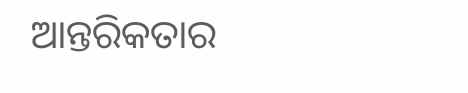ଆନ୍ତରିକତାର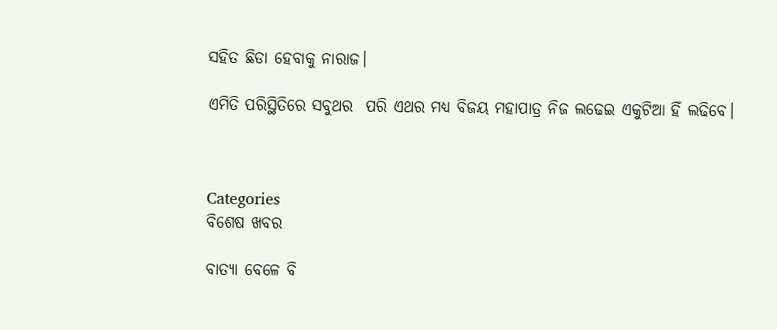ସହିତ ଛିଡା ହେବାକୁ ନାରାଜ।

ଏମିତି ପରିସ୍ଥିତିରେ ସବୁଥର  ପରି ଏଥର ମଧ୍ୟ ବିଜୟ ମହାପାତ୍ର ନିଜ ଲଢେଇ ଏକୁଟିଆ ହିଁ ଲଢିବେ।



Categories
ବିଶେଷ ଖବର

ବାତ୍ୟା ବେଳେ ବି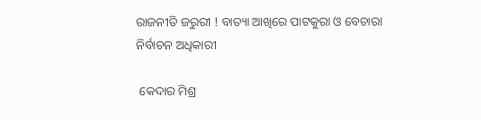ରାଜନୀତି ଜରୁରୀ ! ବାତ୍ୟା ଆଖିରେ ପାଟକୁରା ଓ ବେଚାରା ନିର୍ବାଚନ ଅଧିକାରୀ

 କେଦାର ମିଶ୍ର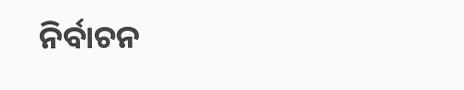ନିର୍ବାଚନ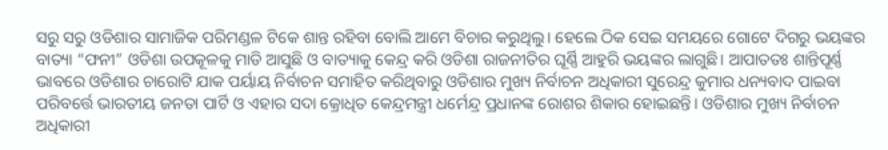ସରୁ ସରୁ ଓଡିଶାର ସାମାଜିକ ପରିମଣ୍ଡଳ ଟିକେ ଶାନ୍ତ ରହିବା ବୋଲି ଆମେ ବିଚାର କରୁଥିଲୁ। ହେଲେ ଠିକ ସେଇ ସମୟରେ ଗୋଟେ ଦିଗରୁ ଭୟଙ୍କର ବାତ୍ୟା “ଫନୀ” ଓଡିଶା ଉପକୂଳକୁ ମାଡି ଆସୁଛି ଓ ବାତ୍ୟାକୁ କେନ୍ଦ୍ର କରି ଓଡିଶା ରାଜନୀତିର ଘୂର୍ଣ୍ଣି ଆହୁରି ଭୟଙ୍କର ଲାଗୁଛି। ଆପାତତଃ ଶାନ୍ତିପୂର୍ଣ୍ଣ ଭାବରେ ଓଡିଶାର ଚାରୋଟି ଯାକ ପର୍ୟାୟ ନିର୍ବାଚନ ସମାହିତ କରିଥିବାରୁ ଓଡିଶାର ମୁଖ୍ୟ ନିର୍ବାଚନ ଅଧିକାରୀ ସୁରେନ୍ଦ୍ର କୁମାର ଧନ୍ୟବାଦ ପାଇବା ପରିବର୍ତ୍ତେ ଭାରତୀୟ ଜନତା ପାର୍ଟି ଓ ଏହାର ସଦା କ୍ରୋଧିତ କେନ୍ଦ୍ରମନ୍ତ୍ରୀ ଧର୍ମେନ୍ଦ୍ର ପ୍ରଧାନଙ୍କ ରୋଶର ଶିକାର ହୋଇଛନ୍ତି। ଓଡିଶାର ମୁଖ୍ୟ ନିର୍ବାଚନ ଅଧିକାରୀ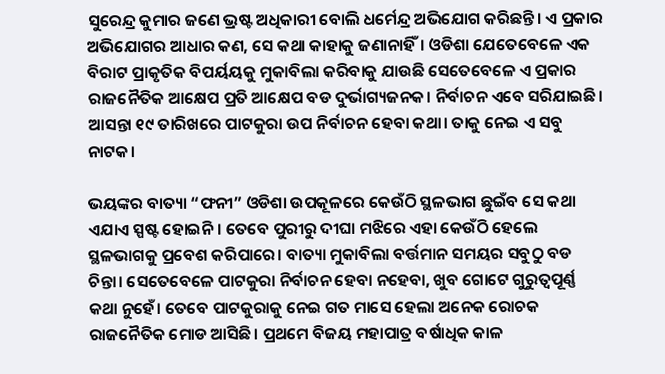ସୁରେନ୍ଦ୍ର କୁମାର ଜଣେ ଭ୍ରଷ୍ଟ ଅଧିକାରୀ ବୋଲି ଧର୍ମେନ୍ଦ୍ର ଅଭିଯୋଗ କରିଛନ୍ତି। ଏ ପ୍ରକାର ଅଭିଯୋଗର ଆଧାର କଣ, ସେ କଥା କାହାକୁ ଜଣାନାହିଁ। ଓଡିଶା ଯେତେବେଳେ ଏକ ବିରାଟ ପ୍ରାକୃତିକ ବିପର୍ୟୟକୁ ମୁକାବିଲା କରିବାକୁ ଯାଉଛି ସେତେବେଳେ ଏ ପ୍ରକାର ରାଜନୈତିକ ଆକ୍ଷେପ ପ୍ରତି ଆକ୍ଷେପ ବଡ ଦୁର୍ଭାଗ୍ୟଜନକ। ନିର୍ବାଚନ ଏବେ ସରିଯାଇଛି। ଆସନ୍ତା ୧୯ ତାରିଖରେ ପାଟକୁରା ଉପ ନିର୍ବାଚନ ହେବା କଥା। ତାକୁ ନେଇ ଏ ସବୁ ନାଟକ।

ଭୟଙ୍କର ବାତ୍ୟା “ଫନୀ” ଓଡିଶା ଉପକୂଳରେ କେଉଁଠି ସ୍ଥଳଭାଗ ଛୁଇଁବ ସେ କଥା ଏଯାଏ ସ୍ପଷ୍ଟ ହୋଇନି। ତେବେ ପୁରୀରୁ ଦୀଘା ମଝିରେ ଏହା କେଉଁଠି ହେଲେ ସ୍ଥଳଭାଗକୁ ପ୍ରବେଶ କରିପାରେ। ବାତ୍ୟା ମୁକାବିଲା ବର୍ତ୍ତମାନ ସମୟର ସବୁଠୁ ବଡ ଚିନ୍ତା। ସେତେବେଳେ ପାଟକୁରା ନିର୍ବାଚନ ହେବା ନହେବା, ଖୁବ ଗୋଟେ ଗୁରୁତ୍ୱପୂର୍ଣ୍ଣ କଥା ନୁହେଁ। ତେବେ ପାଟକୁରାକୁ ନେଇ ଗତ ମାସେ ହେଲା ଅନେକ ରୋଚକ ରାଜନୈତିକ ମୋଡ ଆସିଛି। ପ୍ରଥମେ ବିଜୟ ମହାପାତ୍ର ବର୍ଷାଧିକ କାଳ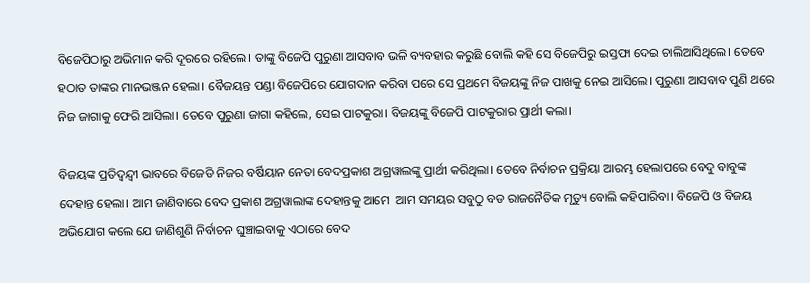ବିଜେପିଠାରୁ ଅଭିମାନ କରି ଦୂରରେ ରହିଲେ। ତାଙ୍କୁ ବିଜେପି ପୁରୁଣା ଆସବାବ ଭଳି ବ୍ୟବହାର କରୁଛି ବୋଲି କହି ସେ ବିଜେପିରୁ ଇସ୍ତଫା ଦେଇ ଚାଲିଆସିଥିଲେ। ତେବେ ହଠାତ ତାଙ୍କର ମାନଭଞ୍ଜନ ହେଲା। ବୈଜୟନ୍ତ ପଣ୍ଡା ବିଜେପିରେ ଯୋଗଦାନ କରିବା ପରେ ସେ ପ୍ରଥମେ ବିଜୟଙ୍କୁ ନିଜ ପାଖକୁ ନେଇ ଆସିଲେ। ପୁରୁଣା ଆସବାବ ପୁଣି ଥରେ ନିଜ ଜାଗାକୁ ଫେରି ଆସିଲା। ତେବେ ପୁରୁଣା ଜାଗା କହିଲେ, ସେଇ ପାଟକୁରା। ବିଜୟଙ୍କୁ ବିଜେପି ପାଟକୁରାର ପ୍ରାର୍ଥୀ କଲା।

ବିଜୟଙ୍କ ପ୍ରତିଦ୍ବନ୍ଦ୍ବୀ ଭାବରେ ବିଜେଡି ନିଜର ବର୍ଷିୟାନ ନେତା ବେଦପ୍ରକାଶ ଅଗ୍ରୱାଲଙ୍କୁ ପ୍ରାର୍ଥୀ କରିଥିଲା। ତେବେ ନିର୍ବାଚନ ପ୍ରକ୍ରିୟା ଆରମ୍ଭ ହେଲାପରେ ବେଦୁ ବାବୁଙ୍କ ଦେହାନ୍ତ ହେଲା। ଆମ ଜାଣିବାରେ ବେଦ ପ୍ରକାଶ ଅଗ୍ରୱାଲାଙ୍କ ଦେହାନ୍ତକୁ ଆମେ  ଆମ ସମୟର ସବୁଠୁ ବଡ ରାଜନୈତିକ ମୃତ୍ୟୁ ବୋଲି କହିପାରିବା। ବିଜେପି ଓ ବିଜୟ ଅଭିଯୋଗ କଲେ ଯେ ଜାଣିଶୁଣି ନିର୍ବାଚନ ଘୁଞ୍ଚାଇବାକୁ ଏଠାରେ ବେଦ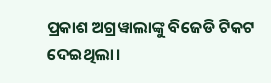ପ୍ରକାଶ ଅଗ୍ରୱାଲାଙ୍କୁ ବିଜେଡି ଟିକଟ ଦେଇଥିଲା।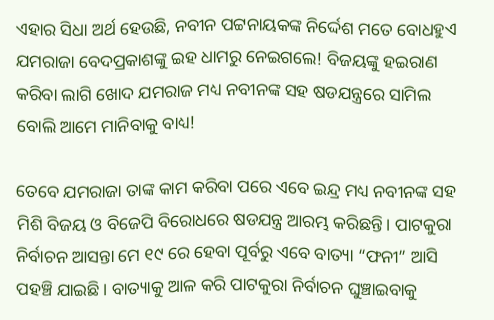ଏହାର ସିଧା ଅର୍ଥ ହେଉଛି, ନବୀନ ପଟ୍ଟନାୟକଙ୍କ ନିର୍ଦ୍ଦେଶ ମତେ ବୋଧହୁଏ ଯମରାଜା ବେଦପ୍ରକାଶଙ୍କୁ ଇହ ଧାମରୁ ନେଇଗଲେ! ବିଜୟଙ୍କୁ ହଇରାଣ କରିବା ଲାଗି ଖୋଦ ଯମରାଜ ମଧ୍ୟ ନବୀନଙ୍କ ସହ ଷଡଯନ୍ତ୍ରରେ ସାମିଲ ବୋଲି ଆମେ ମାନିବାକୁ ବାଧ୍ୟ!

ତେବେ ଯମରାଜା ତାଙ୍କ କାମ କରିବା ପରେ ଏବେ ଇନ୍ଦ୍ର ମଧ୍ୟ ନବୀନଙ୍କ ସହ ମିଶି ବିଜୟ ଓ ବିଜେପି ବିରୋଧରେ ଷଡଯନ୍ତ୍ର ଆରମ୍ଭ କରିଛନ୍ତି। ପାଟକୁରା ନିର୍ବାଚନ ଆସନ୍ତା ମେ ୧୯ ରେ ହେବା ପୂର୍ବରୁ ଏବେ ବାତ୍ୟା “ଫନୀ” ଆସି ପହଞ୍ଚି ଯାଇଛି। ବାତ୍ୟାକୁ ଆଳ କରି ପାଟକୁରା ନିର୍ବାଚନ ଘୁଞ୍ଚାଇବାକୁ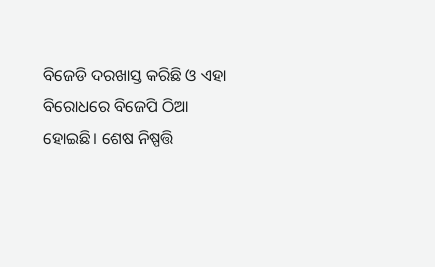ବିଜେଡି ଦରଖାସ୍ତ କରିଛି ଓ ଏହା ବିରୋଧରେ ବିଜେପି ଠିଆ ହୋଇଛି। ଶେଷ ନିଷ୍ପତ୍ତି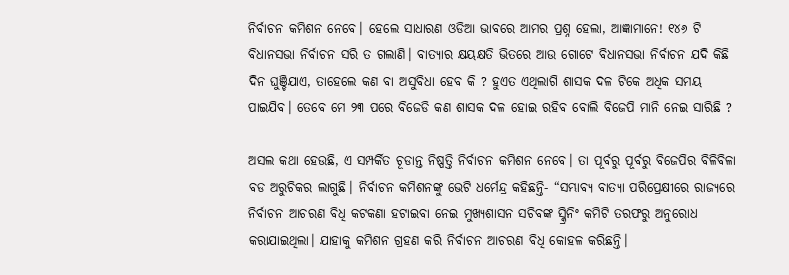ନିର୍ବାଚନ କମିଶନ ନେବେ। ହେଲେ ସାଧାରଣ ଓଡିଆ ଭାବରେ ଆମର ପ୍ରଶ୍ନ ହେଲା, ଆଜ୍ଞାମାନେ! ୧୪୬ ଟି ବିଧାନସଭା ନିର୍ବାଚନ ସରି ତ ଗଲାଣି। ବାତ୍ୟାର କ୍ଷୟକ୍ଷତି ଭିତରେ ଆଉ ଗୋଟେ ବିଧାନସଭା ନିର୍ବାଚନ ଯଦି କିଛି ଦିନ ଘୁଞ୍ଚିଯାଏ, ତାହେଲେ କଣ ବା ଅସୁବିଧା ହେବ କି ? ହୁଏତ ଏଥିଲାଗି ଶାସକ ଦଳ ଟିକେ ଅଧିକ ସମୟ ପାଇଯିବ। ତେବେ ମେ ୨୩ ପରେ ବିଜେଡି କଣ ଶାସକ ଦଳ ହୋଇ ରହିବ ବୋଲି ବିଜେପି ମାନି ନେଇ ସାରିଛି ?

ଅସଲ କଥା ହେଉଛି, ଏ ସମ୍ପର୍କିତ ଚୂଡାନ୍ତ ନିଷ୍ପତ୍ତି ନିର୍ବାଚନ କମିଶନ ନେବେ। ତା ପୂର୍ବରୁ ପୂର୍ବରୁ ବିଜେପିର ବିଳିବିଳା ବଡ ଅରୁଚିକର ଲାଗୁଛି। ନିର୍ବାଚନ କମିଶନଙ୍କୁ ଭେଟି ଧର୍ମେନ୍ଦ୍ର କହିଛନ୍ତି- “ସମ୍ଭାବ୍ୟ ବାତ୍ୟା ପରିପ୍ରେକ୍ଷୀରେ ରାଜ୍ୟରେ ନିର୍ବାଚନ ଆଚରଣ ବିଧି କଟକଣା ହଟାଇବା ନେଇ ମୁଖ୍ୟଶାସନ ସଚିବଙ୍କ ସ୍କ୍ରିନିଂ କମିଟି ତରଫରୁ ଅନୁରୋଧ କରାଯାଇଥିଲା। ଯାହାକୁ କମିଶନ ଗ୍ରହଣ କରି ନିର୍ବାଚନ ଆଚରଣ ବିଧି କୋହଳ କରିଛନ୍ତି।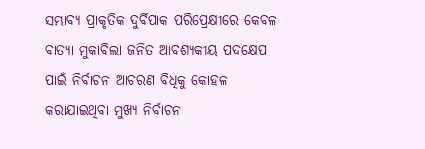ସମ୍ଭାବ୍ୟ ପ୍ରାକୃତିକ ଦୁର୍ବିପାକ ପରିପ୍ରେକ୍ଷୀରେ କେବଳ ବାତ୍ୟା ମୁକାବିଲା ଜନିତ ଆବଶ୍ୟକୀୟ ପଦକ୍ଷେପ ପାଇଁ ନିର୍ବାଚନ ଆଚରଣ ବିଧିକୁ କୋହଳ କରାଯାଇଥିବା ମୁଖ୍ୟ ନିର୍ବାଚନ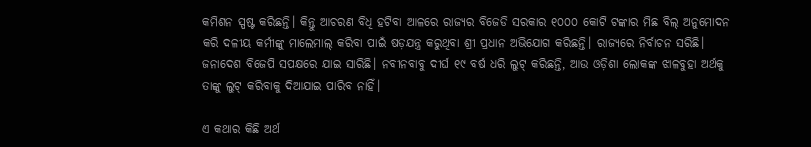କମିଶନ ସ୍ପଷ୍ଟ କରିଛନ୍ତି। କିନ୍ତୁ ଆଚରଣ ବିଧି ହଟିବା ଆଳରେ ରାଜ୍ୟର ବିଜେଡି ସରକାର ୧୦୦୦ କୋଟି ଟଙ୍କାର ମିଛ ବିଲ୍ ଅନୁମୋଦନ କରି ଦଳୀୟ କର୍ମୀଙ୍କୁ ମାଲେମାଲ୍ କରିବା ପାଇଁ ଷଡ଼ଯନ୍ତ୍ର କରୁଥିବା ଶ୍ରୀ ପ୍ରଧାନ ଅଭିଯୋଗ କରିଛନ୍ତି। ରାଜ୍ୟରେ ନିର୍ବାଚନ ସରିଛି। ଜନାଦେଶ ବିଜେପି ସପକ୍ଷରେ ଯାଇ ସାରିଛି। ନବୀନବାବୁ ଦୀର୍ଘ ୧୯ ବର୍ଷ ଧରି ଲୁଟ୍ କରିଛନ୍ତି, ଆଉ ଓଡ଼ିଶା ଲୋକଙ୍କ ଝାଳବୁହା ଅର୍ଥକୁ ତାଙ୍କୁ ଲୁଟ୍ କରିବାକୁ ଦିଆଯାଇ ପାରିବ ନାହିଁ।

ଏ କଥାର କିଛି ଅର୍ଥ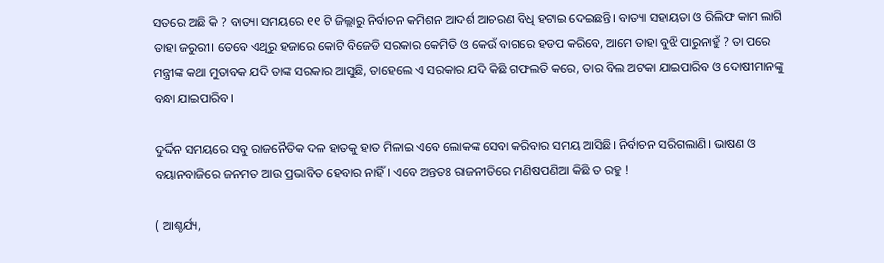ସତରେ ଅଛି କି ? ବାତ୍ୟା ସମୟରେ ୧୧ ଟି ଜିଲ୍ଲାରୁ ନିର୍ବାଚନ କମିଶନ ଆଦର୍ଶ ଆଚରଣ ବିଧି ହଟାଇ ଦେଇଛନ୍ତି। ବାତ୍ୟା ସହାୟତା ଓ ରିଲିଫ କାମ ଲାଗି ତାହା ଜରୁରୀ। ତେବେ ଏଥିରୁ ହଜାରେ କୋଟି ବିଜେଡି ସରକାର କେମିତି ଓ କେଉଁ ବାଗରେ ହଡପ କରିବେ, ଆମେ ତାହା ବୁଝି ପାରୁନାହୁଁ ? ତା ପରେ ମନ୍ତ୍ରୀଙ୍କ କଥା ମୁତାବକ ଯଦି ତାଙ୍କ ସରକାର ଆସୁଛି, ତାହେଲେ ଏ ସରକାର ଯଦି କିଛି ଗଫଲତି କରେ, ତାର ବିଲ ଅଟକା ଯାଇପାରିବ ଓ ଦୋଷୀମାନଙ୍କୁ ବନ୍ଧା ଯାଇପାରିବ।

ଦୁର୍ଦ୍ଦିନ ସମୟରେ ସବୁ ରାଜନୈତିକ ଦଳ ହାତକୁ ହାତ ମିଳାଇ ଏବେ ଲୋକଙ୍କ ସେବା କରିବାର ସମୟ ଆସିଛି। ନିର୍ବାଚନ ସରିଗଲାଣି। ଭାଷଣ ଓ ବୟାନବାଜିରେ ଜନମତ ଆଉ ପ୍ରଭାବିତ ହେବାର ନାହିଁ। ଏବେ ଅନ୍ତତଃ ରାଜନୀତିରେ ମଣିଷପଣିଆ କିଛି ତ ରହୁ !

( ଆଶ୍ଚର୍ଯ୍ୟ,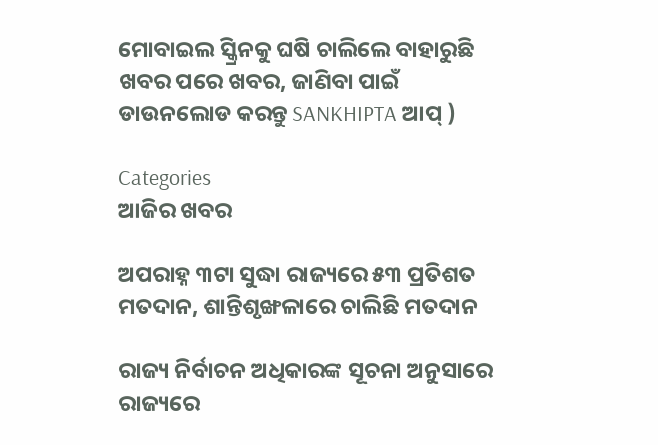ମୋବାଇଲ ସ୍କ୍ରିନକୁ ଘଷି ଚାଲିଲେ ବାହାରୁଛି ଖବର ପରେ ଖବର, ଜାଣିବା ପାଇଁ ଡାଉନଲୋଡ କରନ୍ତୁ SANKHIPTA ଆପ୍ )

Categories
ଆଜିର ଖବର

ଅପରାହ୍ନ ୩ଟା ସୁଦ୍ଧା ରାଜ୍ୟରେ ୫୩ ପ୍ରତିଶତ ମତଦାନ, ଶାନ୍ତିଶୃଙ୍ଖଳାରେ ଚାଲିଛି ମତଦାନ

ରାଜ୍ୟ ନିର୍ବାଚନ ଅଧିକାରଙ୍କ ସୂଚନା ଅନୁସାରେ ରାଜ୍ୟରେ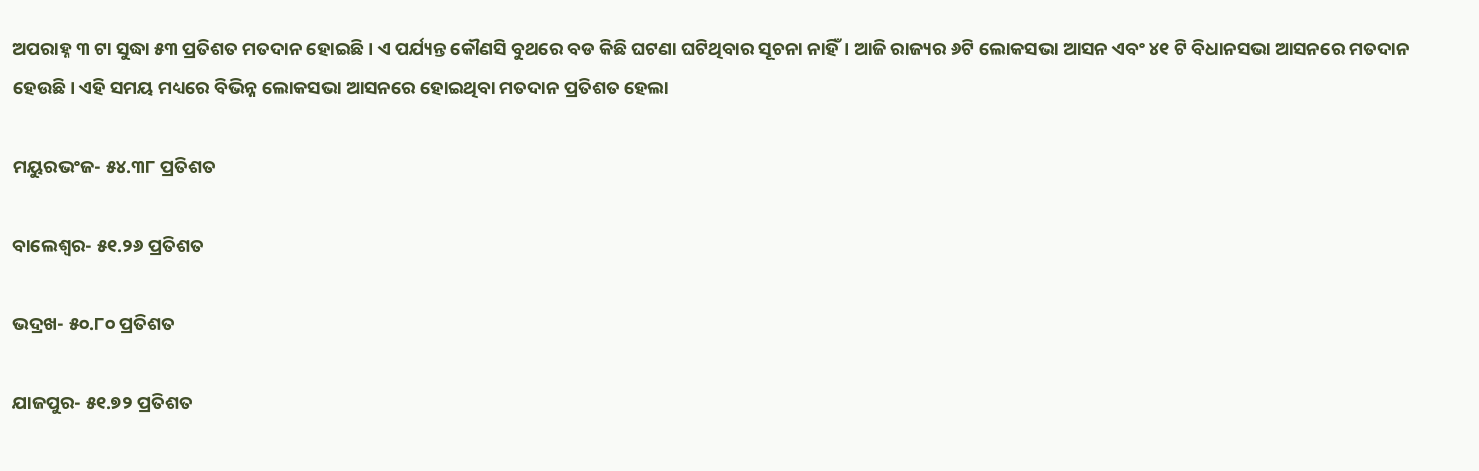ଅପରାହ୍ନ ୩ ଟା ସୁଦ୍ଧା ୫୩ ପ୍ରତିଶତ ମତଦାନ ହୋଇଛି। ଏ ପର୍ଯ୍ୟନ୍ତ କୌଣସି ବୁଥରେ ବଡ କିଛି ଘଟଣା ଘଟିଥିବାର ସୂଚନା ନାହିଁ। ଆଜି ରାଜ୍ୟର ୬ଟି ଲୋକସଭା ଆସନ ଏବଂ ୪୧ ଟି ବିଧାନସଭା ଆସନରେ ମତଦାନ ହେଉଛି। ଏହି ସମୟ ମଧ୍ୟରେ ବିଭିନ୍ନ ଲୋକସଭା ଆସନରେ ହୋଇଥିବା ମତଦାନ ପ୍ରତିଶତ ହେଲା

ମୟୁରଭଂଜ- ୫୪.୩୮ ପ୍ରତିଶତ

ବାଲେଶ୍ବର- ୫୧.୨୬ ପ୍ରତିଶତ

ଭଦ୍ରଖ- ୫୦.୮୦ ପ୍ରତିଶତ

ଯାଜପୁର- ୫୧.୭୨ ପ୍ରତିଶତ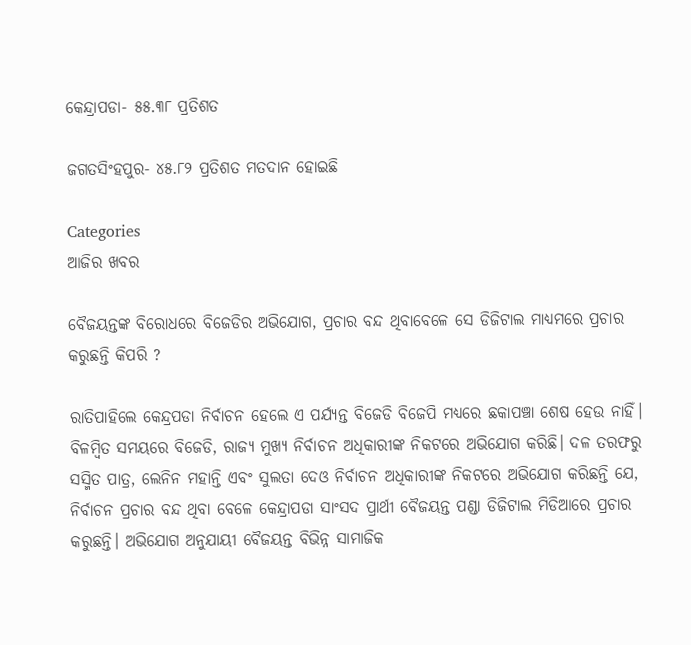କେନ୍ଦ୍ରାପଡା- ୫୫.୩୮ ପ୍ରତିଶତ

ଜଗତସିଂହପୁର- ୪୫.୮୨ ପ୍ରତିଶତ ମତଦାନ ହୋଇଛି

Categories
ଆଜିର ଖବର

ବୈଜୟନ୍ତଙ୍କ ବିରୋଧରେ ବିଜେଡିର ଅଭିଯୋଗ, ପ୍ରଚାର ବନ୍ଦ ଥିବାବେଳେ ସେ ଡିଜିଟାଲ ମାଧ୍ୟମରେ ପ୍ରଚାର କରୁଛନ୍ତି କିପରି ?

ରାତିପାହିଲେ କେନ୍ଦ୍ରପଡା ନିର୍ବାଚନ ହେଲେ ଏ ପର୍ଯ୍ୟନ୍ତ ବିଜେଡି ବିଜେପି ମଧ୍ୟରେ ଛକାପଞ୍ଚା ଶେଷ ହେଉ ନାହିଁ। ବିଳମ୍ବିତ ସମୟରେ ବିଜେଡି, ରାଜ୍ୟ ମୁଖ୍ୟ ନିର୍ବାଚନ ଅଧିକାରୀଙ୍କ ନିକଟରେ ଅଭିଯୋଗ କରିଛି। ଦଳ ତରଫରୁ ସସ୍ମିତ ପାତ୍ର, ଲେନିନ ମହାନ୍ତି ଏବଂ ସୁଲତା ଦେଓ ନିର୍ବାଚନ ଅଧିକାରୀଙ୍କ ନିକଟରେ ଅଭିଯୋଗ କରିଛନ୍ତି ଯେ, ନିର୍ବାଚନ ପ୍ରଚାର ବନ୍ଦ ଥିବା ବେଳେ କେନ୍ଦ୍ରାପଡା ସାଂସଦ ପ୍ରାର୍ଥୀ ବୈଜୟନ୍ତ ପଣ୍ଡା ଡିଜିଟାଲ ମିଡିଆରେ ପ୍ରଚାର କରୁଛନ୍ତି। ଅଭିଯୋଗ ଅନୁଯାୟୀ ବୈଜୟନ୍ତ ବିଭିନ୍ନ ସାମାଜିକ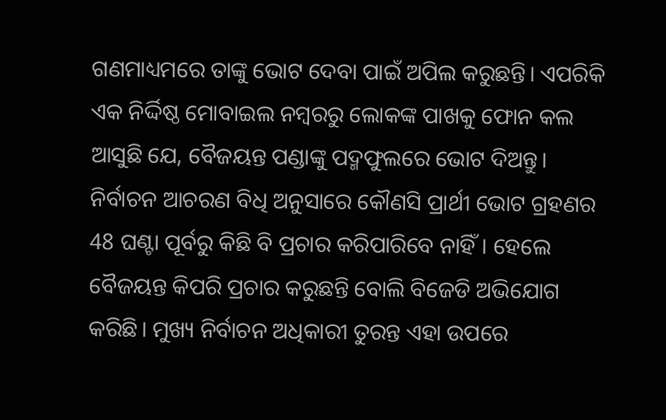ଗଣମାଧ୍ୟମରେ ତାଙ୍କୁ ଭୋଟ ଦେବା ପାଇଁ ଅପିଲ କରୁଛନ୍ତି। ଏପରିକି ଏକ ନିର୍ଦ୍ଦିଷ୍ଠ ମୋବାଇଲ ନମ୍ବରରୁ ଲୋକଙ୍କ ପାଖକୁ ଫୋନ କଲ ଆସୁଛି ଯେ, ବୈଜୟନ୍ତ ପଣ୍ଡାଙ୍କୁ ପଦ୍ମଫୁଲରେ ଭୋଟ ଦିଅନ୍ତୁ। ନିର୍ବାଚନ ଆଚରଣ ବିଧି ଅନୁସାରେ କୌଣସି ପ୍ରାର୍ଥୀ ଭୋଟ ଗ୍ରହଣର 48 ଘଣ୍ଟା ପୂର୍ବରୁ କିଛି ବି ପ୍ରଚାର କରିପାରିବେ ନାହିଁ। ହେଲେ ବୈଜୟନ୍ତ କିପରି ପ୍ରଚାର କରୁଛନ୍ତି ବୋଲି ବିଜେଡି ଅଭିଯୋଗ କରିଛି। ମୁଖ୍ୟ ନିର୍ବାଚନ ଅଧିକାରୀ ତୁରନ୍ତ ଏହା ଉପରେ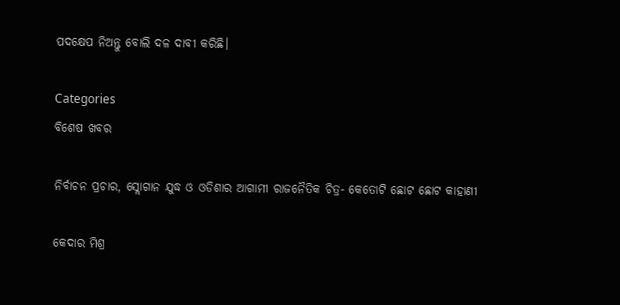ପଦକ୍ଷେପ ନିଅନ୍ତୁ ବୋଲି ଦଳ ଦାବୀ କରିଛି।

Categories
ବିଶେଷ ଖବର

ନିର୍ବାଚନ ପ୍ରଚାର, ସ୍ଲୋଗାନ ଯୁଦ୍ଧ ଓ ଓଡିଶାର ଆଗାମୀ ରାଜନୈତିକ ଚିତ୍ର- କେତୋଟି ଛୋଟ ଛୋଟ କାହାଣୀ

କେଦାର ମିଶ୍ର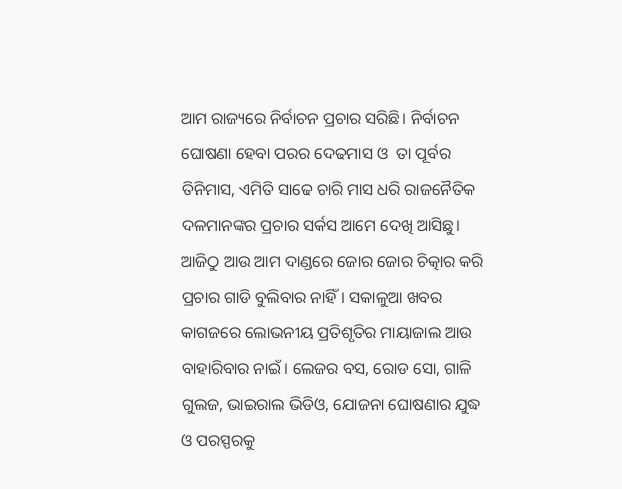ଆମ ରାଜ୍ୟରେ ନିର୍ବାଚନ ପ୍ରଚାର ସରିଛି। ନିର୍ବାଚନ ଘୋଷଣା ହେବା ପରର ଦେଢମାସ ଓ  ତା ପୂର୍ବର ତିନିମାସ, ଏମିତି ସାଢେ ଚାରି ମାସ ଧରି ରାଜନୈତିକ ଦଳମାନଙ୍କର ପ୍ରଚାର ସର୍କସ ଆମେ ଦେଖି ଆସିଛୁ। ଆଜିଠୁ ଆଉ ଆମ ଦାଣ୍ଡରେ ଜୋର ଜୋର ଚିତ୍କାର କରି ପ୍ରଚାର ଗାଡି ବୁଲିବାର ନାହିଁ। ସକାଳୁଆ ଖବର କାଗଜରେ ଲୋଭନୀୟ ପ୍ରତିଶୃତିର ମାୟାଜାଲ ଆଉ ବାହାରିବାର ନାଇଁ। ଲେଜର ବସ, ରୋଡ ସୋ, ଗାଳି ଗୁଲଜ, ଭାଇରାଲ ଭିଡିଓ, ଯୋଜନା ଘୋଷଣାର ଯୁଦ୍ଧ ଓ ପରସ୍ପରକୁ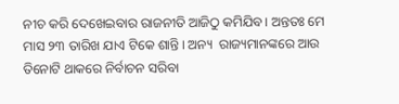ନୀଚ କରି ଦେଖେଇବାର ରାଜନୀତି ଆଜିଠୁ କମିଯିବ। ଅନ୍ତତଃ ମେ ମାସ ୨୩ ତାରିଖ ଯାଏ ଟିକେ ଶାନ୍ତି। ଅନ୍ୟ  ରାଜ୍ୟମାନଙ୍କରେ ଆଉ ତିନୋଟି ଥାକରେ ନିର୍ବାଚନ ସରିବା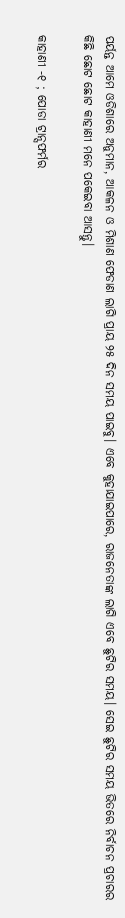ପର୍ୟନ୍ତ ଆମେ ଓଡିଶାରେ ଅନୁମାନ, ଆକଳନ ଓ ମିଶାଣ ଫେଡାଣ ଲାଗି ପ୍ରାୟ ୨୫ ଦିନ ସମୟ ପାଇବୁ। ଏବେ କୁହାଯାଇପାରେ, ରାଜନେତାଙ୍କ ଲାଗି ଏବେ ଛୁଟିର ସମୟ। ସେଇ ଛୁଟିର ସମୟ ଭିତରେ ନିର୍ବାଚନ ପ୍ରଚାରର କିଛି ଛୋଟ ଛୋଟ କାହାଣୀ ମନେ ପକେଇବା ଆସନ୍ତୁ।

କାହାଣୀ -୧ ; ପୋଡା ଟ୍ରାନ୍ସଫର୍ମର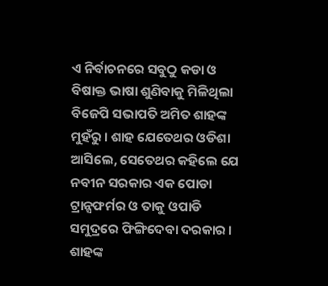ଏ ନିର୍ବାଚନରେ ସବୁଠୁ କଡା ଓ ବିଷାକ୍ତ ଭାଷା ଶୁଣିବାକୁ ମିଳିଥିଲା ବିଜେପି ସଭାପତି ଅମିତ ଶାହଙ୍କ ମୁହଁରୁ। ଶାହ ଯେତେଥର ଓଡିଶା ଆସିଲେ, ସେତେଥର କହିଲେ ଯେ ନବୀନ ସରକାର ଏକ ପୋଡା ଟ୍ରାନ୍ସଫର୍ମର ଓ ତାକୁ ଓପାଡି ସମୁଦ୍ରରେ ଫିଙ୍ଗିଦେବା ଦରକାର। ଶାହଙ୍କ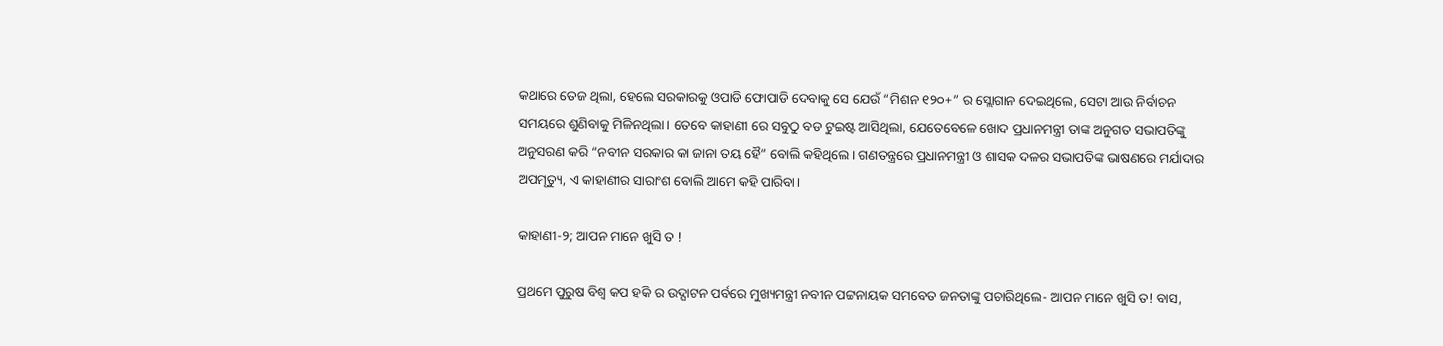କଥାରେ ତେଜ ଥିଲା, ହେଲେ ସରକାରକୁ ଓପାଡି ଫୋପାଡି ଦେବାକୁ ସେ ଯେଉଁ “ମିଶନ ୧୨୦+” ର ସ୍ଲୋଗାନ ଦେଇଥିଲେ, ସେଟା ଆଉ ନିର୍ବାଚନ ସମୟରେ ଶୁଣିବାକୁ ମିଳିନଥିଲା। ତେବେ କାହାଣୀ ରେ ସବୁଠୁ ବଡ ଟୁଇଷ୍ଟ ଆସିଥିଲା, ଯେତେବେଳେ ଖୋଦ ପ୍ରଧାନମନ୍ତ୍ରୀ ତାଙ୍କ ଅନୁଗତ ସଭାପତିଙ୍କୁ ଅନୁସରଣ କରି “ନବୀନ ସରକାର କା ଜାନା ତୟ ହୈ” ବୋଲି କହିଥିଲେ। ଗଣତନ୍ତ୍ରରେ ପ୍ରଧାନମନ୍ତ୍ରୀ ଓ ଶାସକ ଦଳର ସଭାପତିଙ୍କ ଭାଷଣରେ ମର୍ଯାଦାର ଅପମୃତ୍ୟୁ, ଏ କାହାଣୀର ସାରାଂଶ ବୋଲି ଆମେ କହି ପାରିବା।

କାହାଣୀ-୨; ଆପନ ମାନେ ଖୁସି ତ !

ପ୍ରଥମେ ପୁରୁଷ ବିଶ୍ଵ କପ ହକି ର ଉଦ୍ଘାଟନ ପର୍ବରେ ମୁଖ୍ୟମନ୍ତ୍ରୀ ନବୀନ ପଟ୍ଟନାୟକ ସମବେତ ଜନତାଙ୍କୁ ପଚାରିଥିଲେ- ଆପନ ମାନେ ଖୁସି ତ! ବାସ,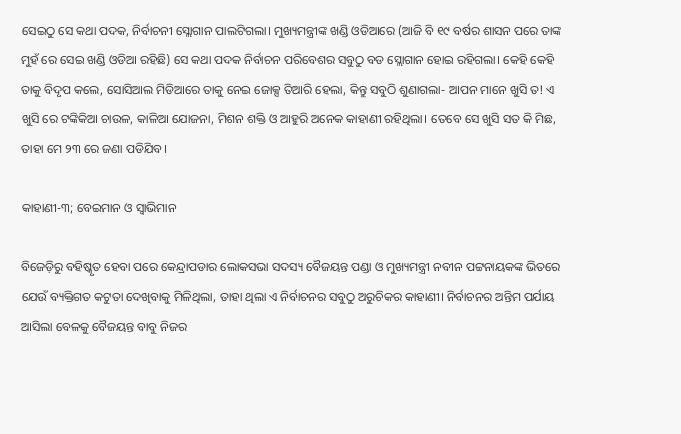ସେଇଠୁ ସେ କଥା ପଦକ, ନିର୍ବାଚନୀ ସ୍ଲୋଗାନ ପାଲଟିଗଲା। ମୁଖ୍ୟମନ୍ତ୍ରୀଙ୍କ ଖଣ୍ଡି ଓଡିଆରେ (ଆଜି ବି ୧୯ ବର୍ଷର ଶାସନ ପରେ ତାଙ୍କ ମୁହଁ ରେ ସେଇ ଖଣ୍ଡି ଓଡିଆ ରହିଛି) ସେ କଥା ପଦକ ନିର୍ବାଚନ ପରିବେଶର ସବୁଠୁ ବଡ ସ୍ଲୋଗାନ ହୋଇ ରହିଗଲା। କେହି କେହି ତାକୁ ବିଦୃପ କଲେ, ସୋସିଆଲ ମିଡିଆରେ ତାକୁ ନେଇ ଜୋକ୍ସ ତିଆରି ହେଲା, କିନ୍ତୁ ସବୁଠି ଶୁଣାଗଲା- ଆପନ ମାନେ ଖୁସି ତ! ଏ ଖୁସି ରେ ଟଙ୍କିକିଆ ଚାଉଳ, କାଳିଆ ଯୋଜନା, ମିଶନ ଶକ୍ତି ଓ ଆହୁରି ଅନେକ କାହାଣୀ ରହିଥିଲା। ତେବେ ସେ ଖୁସି ସତ କି ମିଛ, ତାହା ମେ ୨୩ ରେ ଜଣା ପଡିଯିବ।

କାହାଣୀ-୩; ବେଇମାନ ଓ ସ୍ବାଭିମାନ

ବିଜେଡ଼ିରୁ ବହିଷ୍କୃତ ହେବା ପରେ କେନ୍ଦ୍ରାପଡାର ଲୋକସଭା ସଦସ୍ୟ ବୈଜୟନ୍ତ ପଣ୍ଡା ଓ ମୁଖ୍ୟମନ୍ତ୍ରୀ ନବୀନ ପଟ୍ଟନାୟକଙ୍କ ଭିତରେ ଯେଉଁ ବ୍ୟକ୍ତିଗତ କଟୁତା ଦେଖିବାକୁ ମିଳିଥିଲା, ତାହା ଥିଲା ଏ ନିର୍ବାଚନର ସବୁଠୁ ଅରୁଚିକର କାହାଣୀ। ନିର୍ବାଚନର ଅନ୍ତିମ ପର୍ଯାୟ ଆସିଲା ବେଳକୁ ବୈଜୟନ୍ତ ବାବୁ ନିଜର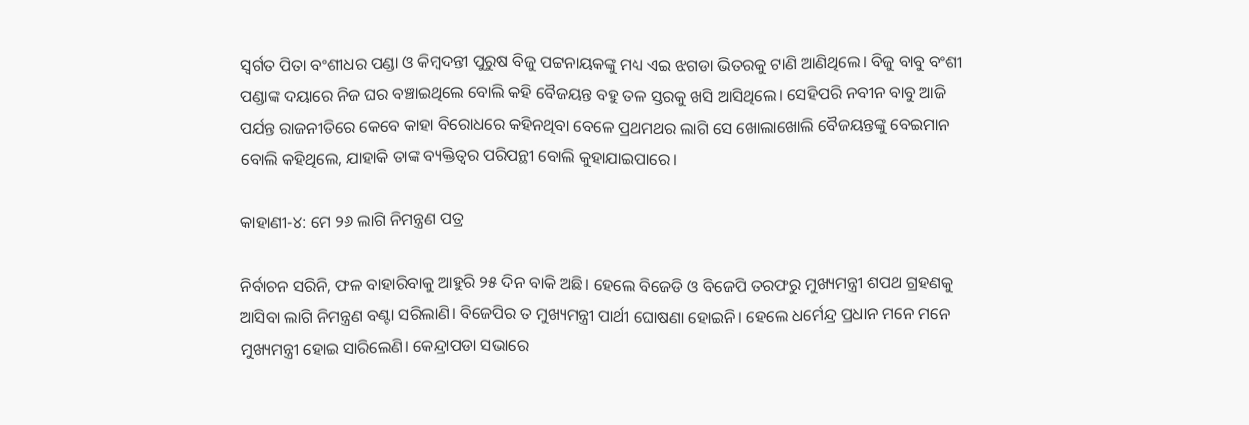ସ୍ଵର୍ଗତ ପିତା ବଂଶୀଧର ପଣ୍ଡା ଓ କିମ୍ବଦନ୍ତୀ ପୁରୁଷ ବିଜୁ ପଟ୍ଟନାୟକଙ୍କୁ ମଧ୍ୟ ଏଇ ଝଗଡା ଭିତରକୁ ଟାଣି ଆଣିଥିଲେ। ବିଜୁ ବାବୁ ବଂଶୀ ପଣ୍ଡାଙ୍କ ଦୟାରେ ନିଜ ଘର ବଞ୍ଚାଇଥିଲେ ବୋଲି କହି ବୈଜୟନ୍ତ ବହୁ ତଳ ସ୍ତରକୁ ଖସି ଆସିଥିଲେ। ସେହିପରି ନବୀନ ବାବୁ ଆଜି ପର୍ଯନ୍ତ ରାଜନୀତିରେ କେବେ କାହା ବିରୋଧରେ କହିନଥିବା ବେଳେ ପ୍ରଥମଥର ଲାଗି ସେ ଖୋଲାଖୋଲି ବୈଜୟନ୍ତଙ୍କୁ ବେଇମାନ ବୋଲି କହିଥିଲେ, ଯାହାକି ତାଙ୍କ ବ୍ୟକ୍ତିତ୍ବର ପରିପନ୍ଥୀ ବୋଲି କୁହାଯାଇପାରେ।

କାହାଣୀ-୪: ମେ ୨୬ ଲାଗି ନିମନ୍ତ୍ରଣ ପତ୍ର

ନିର୍ବାଚନ ସରିନି, ଫଳ ବାହାରିବାକୁ ଆହୁରି ୨୫ ଦିନ ବାକି ଅଛି। ହେଲେ ବିଜେଡି ଓ ବିଜେପି ତରଫରୁ ମୁଖ୍ୟମନ୍ତ୍ରୀ ଶପଥ ଗ୍ରହଣକୁ ଆସିବା ଲାଗି ନିମନ୍ତ୍ରଣ ବଣ୍ଟା ସରିଲାଣି। ବିଜେପିର ତ ମୁଖ୍ୟମନ୍ତ୍ରୀ ପାର୍ଥୀ ଘୋଷଣା ହୋଇନି। ହେଲେ ଧର୍ମେନ୍ଦ୍ର ପ୍ରଧାନ ମନେ ମନେ ମୁଖ୍ୟମନ୍ତ୍ରୀ ହୋଇ ସାରିଲେଣି। କେନ୍ଦ୍ରାପଡା ସଭାରେ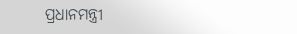ପ୍ରଧାନମନ୍ତ୍ରୀ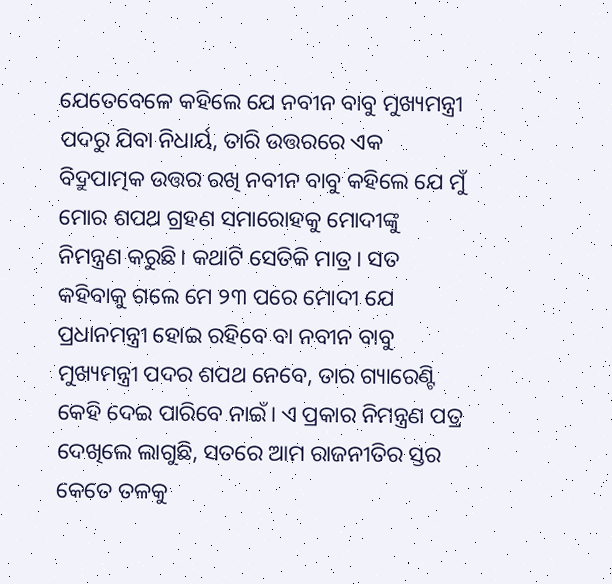ଯେତେବେଳେ କହିଲେ ଯେ ନବୀନ ବାବୁ ମୁଖ୍ୟମନ୍ତ୍ରୀ ପଦରୁ ଯିବା ନିଧାର୍ୟ, ତାରି ଉତ୍ତରରେ ଏକ ବିଦ୍ରୁପାତ୍ମକ ଉତ୍ତର ରଖି ନବୀନ ବାବୁ କହିଲେ ଯେ ମୁଁ ମୋର ଶପଥ ଗ୍ରହଣ ସମାରୋହକୁ ମୋଦୀଙ୍କୁ ନିମନ୍ତ୍ରଣ କରୁଛି। କଥାଟି ସେତିକି ମାତ୍ର। ସତ କହିବାକୁ ଗଲେ ମେ ୨୩ ପରେ ମୋଦୀ ଯେ ପ୍ରଧାନମନ୍ତ୍ରୀ ହୋଇ ରହିବେ ବା ନବୀନ ବାବୁ ମୁଖ୍ୟମନ୍ତ୍ରୀ ପଦର ଶପଥ ନେବେ, ତାର ଗ୍ୟାରେଣ୍ଟି କେହି ଦେଇ ପାରିବେ ନାଇଁ। ଏ ପ୍ରକାର ନିମନ୍ତ୍ରଣ ପତ୍ର ଦେଖିଲେ ଲାଗୁଛି, ସତରେ ଆମ ରାଜନୀତିର ସ୍ତର କେତେ ତଳକୁ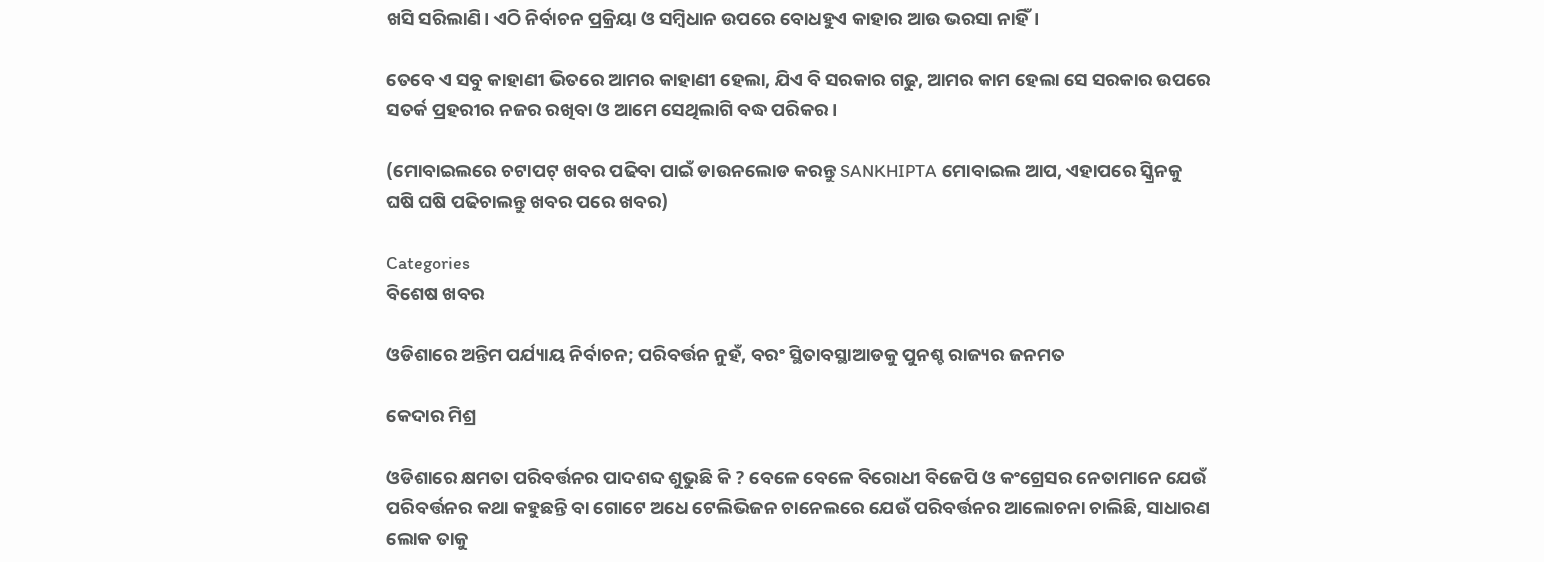ଖସି ସରିଲାଣି। ଏଠି ନିର୍ବାଚନ ପ୍ରକ୍ରିୟା ଓ ସମ୍ବିଧାନ ଉପରେ ବୋଧହୁଏ କାହାର ଆଉ ଭରସା ନାହିଁ।

ତେବେ ଏ ସବୁ କାହାଣୀ ଭିତରେ ଆମର କାହାଣୀ ହେଲା, ଯିଏ ବି ସରକାର ଗଢୁ, ଆମର କାମ ହେଲା ସେ ସରକାର ଉପରେ ସତର୍କ ପ୍ରହରୀର ନଜର ରଖିବା ଓ ଆମେ ସେଥିଲାଗି ବଦ୍ଧ ପରିକର।

(ମୋବାଇଲରେ ଚଟାପଟ୍ ଖବର ପଢିବା ପାଇଁ ଡାଉନଲୋଡ କରନ୍ତୁ SANKHIPTA ମୋବାଇଲ ଆପ, ଏହାପରେ ସ୍କ୍ରିନକୁ ଘଷି ଘଷି ପଢିଚାଲନ୍ତୁ ଖବର ପରେ ଖବର)

Categories
ବିଶେଷ ଖବର

ଓଡିଶାରେ ଅନ୍ତିମ ପର୍ଯ୍ୟାୟ ନିର୍ବାଚନ; ପରିବର୍ତ୍ତନ ନୁହଁ, ବରଂ ସ୍ଥିତାବସ୍ଥାଆଡକୁ ପୁନଶ୍ଚ ରାଜ୍ୟର ଜନମତ

କେଦାର ମିଶ୍ର

ଓଡିଶାରେ କ୍ଷମତା ପରିବର୍ତ୍ତନର ପାଦଶବ୍ଦ ଶୁଭୁଛି କି ? ବେଳେ ବେଳେ ବିରୋଧୀ ବିଜେପି ଓ କଂଗ୍ରେସର ନେତାମାନେ ଯେଉଁ ପରିବର୍ତ୍ତନର କଥା କହୁଛନ୍ତି ବା ଗୋଟେ ଅଧେ ଟେଲିଭିଜନ ଚାନେଲରେ ଯେଉଁ ପରିବର୍ତ୍ତନର ଆଲୋଚନା ଚାଲିଛି, ସାଧାରଣ ଲୋକ ତାକୁ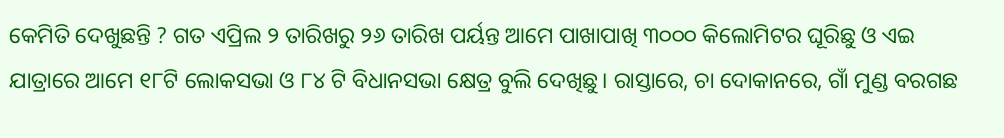କେମିତି ଦେଖୁଛନ୍ତି ? ଗତ ଏପ୍ରିଲ ୨ ତାରିଖରୁ ୨୬ ତାରିଖ ପର୍ୟନ୍ତ ଆମେ ପାଖାପାଖି ୩୦୦୦ କିଲୋମିଟର ଘୂରିଛୁ ଓ ଏଇ ଯାତ୍ରାରେ ଆମେ ୧୮ଟି ଲୋକସଭା ଓ ୮୪ ଟି ବିଧାନସଭା କ୍ଷେତ୍ର ବୁଲି ଦେଖିଛୁ। ରାସ୍ତାରେ, ଚା ଦୋକାନରେ, ଗାଁ ମୁଣ୍ଡ ବରଗଛ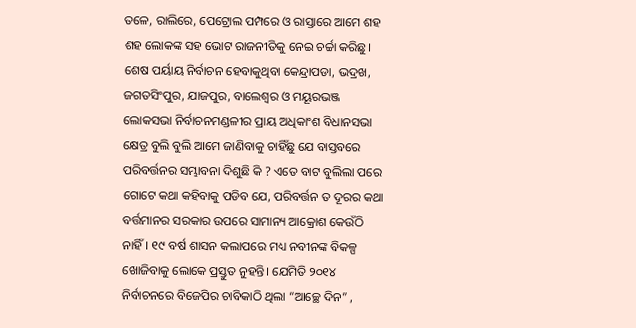ତଳେ, ରାଲିରେ, ପେଟ୍ରୋଲ ପମ୍ପରେ ଓ ରାସ୍ତାରେ ଆମେ ଶହ ଶହ ଲୋକଙ୍କ ସହ ଭୋଟ ରାଜନୀତିକୁ ନେଇ ଚର୍ଚ୍ଚା କରିଛୁ। ଶେଷ ପର୍ୟାୟ ନିର୍ବାଚନ ହେବାକୁଥିବା କେନ୍ଦ୍ରାପଡା, ଭଦ୍ରଖ, ଜଗତସିଂପୁର, ଯାଜପୁର, ବାଲେଶ୍ଵର ଓ ମୟୂରଭଞ୍ଜ ଲୋକସଭା ନିର୍ବାଚନମଣ୍ଡଳୀର ପ୍ରାୟ ଅଧିକାଂଶ ବିଧାନସଭା କ୍ଷେତ୍ର ବୁଲି ବୁଲି ଆମେ ଜାଣିବାକୁ ଚାହିଁଛୁ ଯେ ବାସ୍ତବରେ ପରିବର୍ତ୍ତନର ସମ୍ଭାବନା ଦିଶୁଛି କି ? ଏତେ ବାଟ ବୁଲିଲା ପରେ ଗୋଟେ କଥା କହିବାକୁ ପଡିବ ଯେ, ପରିବର୍ତ୍ତନ ତ ଦୂରର କଥା ବର୍ତ୍ତମାନର ସରକାର ଉପରେ ସାମାନ୍ୟ ଆକ୍ରୋଶ କେଉଁଠି ନାହିଁ। ୧୯ ବର୍ଷ ଶାସନ କଲାପରେ ମଧ୍ୟ ନବୀନଙ୍କ ବିକଳ୍ପ ଖୋଜିବାକୁ ଲୋକେ ପ୍ରସ୍ତୁତ ନୁହନ୍ତି। ଯେମିତି ୨୦୧୪ ନିର୍ବାଚନରେ ବିଜେପିର ଚାବିକାଠି ଥିଲା “ଆଚ୍ଛେ ଦିନ” ,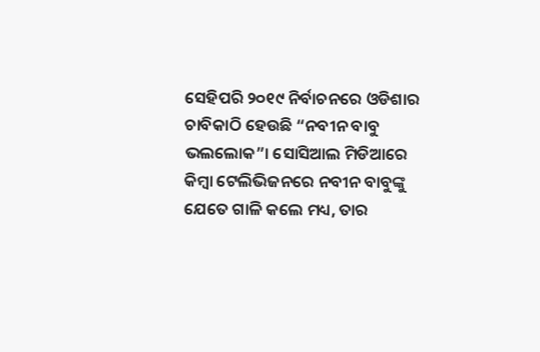ସେହିପରି ୨୦୧୯ ନିର୍ବାଚନରେ ଓଡିଶାର ଚାବିକାଠି ହେଉଛି “ନବୀନ ବାବୁ ଭଲଲୋକ”। ସୋସିଆଲ ମିଡିଆରେ କିମ୍ବା ଟେଲିଭିଜନରେ ନବୀନ ବାବୁଙ୍କୁ ଯେତେ ଗାଳି କଲେ ମଧ୍ୟ, ତାର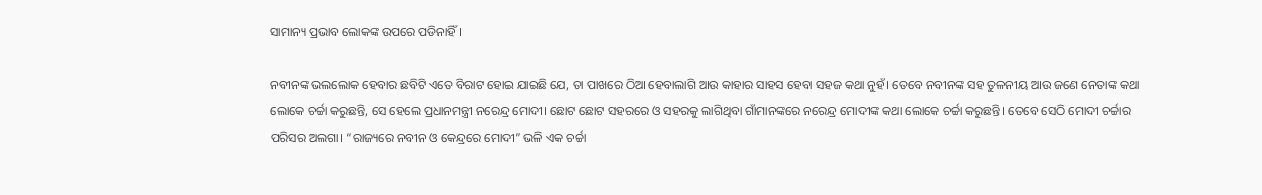ସାମାନ୍ୟ ପ୍ରଭାବ ଲୋକଙ୍କ ଉପରେ ପଡିନାହିଁ।

ନବୀନଙ୍କ ଭଲଲୋକ ହେବାର ଛବିଟି ଏତେ ବିରାଟ ହୋଇ ଯାଇଛି ଯେ, ତା ପାଖରେ ଠିଆ ହେବାଲାଗି ଆଉ କାହାର ସାହସ ହେବା ସହଜ କଥା ନୁହଁ। ତେବେ ନବୀନଙ୍କ ସହ ତୁଳନୀୟ ଆଉ ଜଣେ ନେତାଙ୍କ କଥା ଲୋକେ ଚର୍ଚ୍ଚା କରୁଛନ୍ତି, ସେ ହେଲେ ପ୍ରଧାନମନ୍ତ୍ରୀ ନରେନ୍ଦ୍ର ମୋଦୀ। ଛୋଟ ଛୋଟ ସହରରେ ଓ ସହରକୁ ଲାଗିଥିବା ଗାଁମାନଙ୍କରେ ନରେନ୍ଦ୍ର ମୋଦୀଙ୍କ କଥା ଲୋକେ ଚର୍ଚ୍ଚା କରୁଛନ୍ତି। ତେବେ ସେଠି ମୋଦୀ ଚର୍ଚ୍ଚାର ପରିସର ଅଲଗା। “ରାଜ୍ୟରେ ନବୀନ ଓ କେନ୍ଦ୍ରରେ ମୋଦୀ” ଭଳି ଏକ ଚର୍ଚ୍ଚା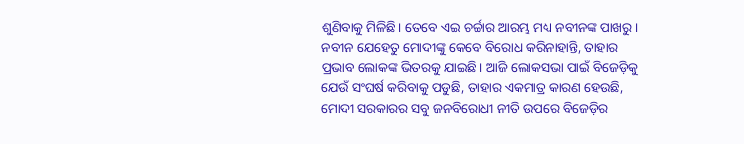ଶୁଣିବାକୁ ମିଳିଛି। ତେବେ ଏଇ ଚର୍ଚ୍ଚାର ଆରମ୍ଭ ମଧ୍ୟ ନବୀନଙ୍କ ପାଖରୁ। ନବୀନ ଯେହେତୁ ମୋଦୀଙ୍କୁ କେବେ ବିରୋଧ କରିନାହାନ୍ତି, ତାହାର ପ୍ରଭାବ ଲୋକଙ୍କ ଭିତରକୁ ଯାଇଛି। ଆଜି ଲୋକସଭା ପାଇଁ ବିଜେଡ଼ିକୁ ଯେଉଁ ସଂଘର୍ଷ କରିବାକୁ ପଡୁଛି, ତାହାର ଏକମାତ୍ର କାରଣ ହେଉଛି, ମୋଦୀ ସରକାରର ସବୁ ଜନବିରୋଧୀ ନୀତି ଉପରେ ବିଜେଡ଼ିର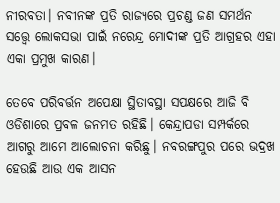ନୀରବତା। ନବୀନଙ୍କ ପ୍ରତି ରାଜ୍ୟରେ ପ୍ରଚଣ୍ଡ ଜଣ ସମର୍ଥନ ସତ୍ତ୍ୱେ ଲୋକସଭା ପାଇଁ ନରେନ୍ଦ୍ର ମୋଦୀଙ୍କ ପ୍ରତି ଆଗ୍ରହର ଏହା ଏକା ପ୍ରମୁଖ କାରଣ।

ତେବେ ପରିବର୍ତ୍ତନ ଅପେକ୍ଷା ସ୍ଥିତାବସ୍ଥା ସପକ୍ଷରେ ଆଜି ବି ଓଡିଶାରେ ପ୍ରବଳ ଜନମତ ରହିଛି। କେନ୍ଦ୍ରାପଡା ସମ୍ପର୍କରେ ଆଗରୁ ଆମେ ଆଲୋଚନା କରିଛୁ। ନବରଙ୍ଗପୁର ପରେ ଭଦ୍ରଖ ହେଉଛି ଆଉ ଏକ ଆସନ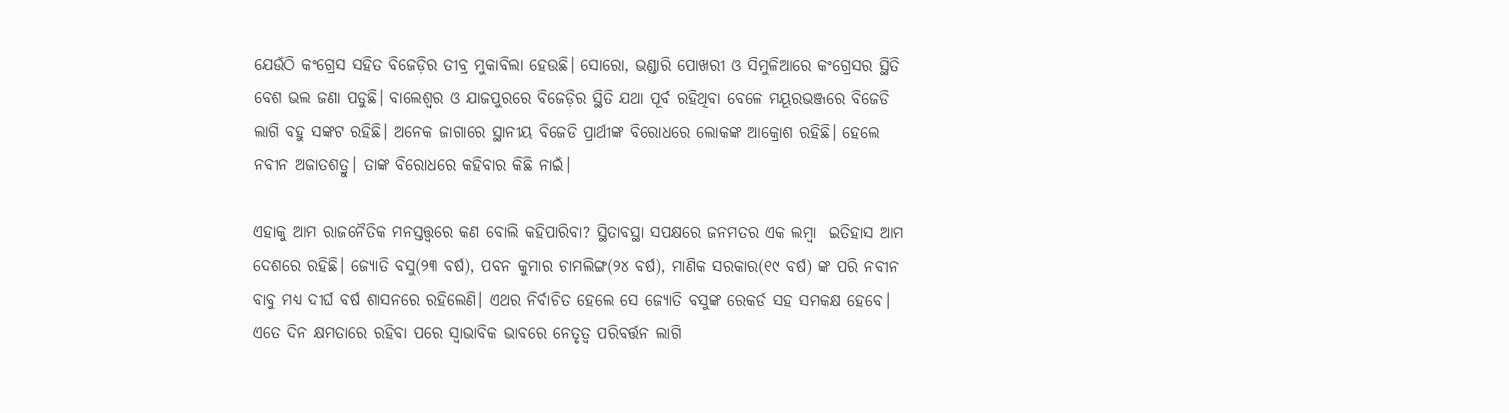ଯେଉଁଠି କଂଗ୍ରେସ ସହିତ ବିଜେଡ଼ିର ତୀବ୍ର ମୁକାବିଲା ହେଉଛି। ସୋରୋ, ଭଣ୍ଡାରି ପୋଖରୀ ଓ ସିମୁଳିଆରେ କଂଗ୍ରେସର ସ୍ଥିତି ବେଶ ଭଲ ଜଣା ପଡୁଛି। ବାଲେଶ୍ଵର ଓ ଯାଜପୁରରେ ବିଜେଡ଼ିର ସ୍ଥିତି ଯଥା ପୂର୍ବ ରହିଥିବା ବେଳେ ମୟୂରଭଞ୍ଜରେ ବିଜେଡି ଲାଗି ବହୁ ସଙ୍କଟ ରହିଛି। ଅନେକ ଜାଗାରେ ସ୍ଥାନୀୟ ବିଜେଡି ପ୍ରାର୍ଥୀଙ୍କ ବିରୋଧରେ ଲୋକଙ୍କ ଆକ୍ରୋଶ ରହିଛି। ହେଲେ ନବୀନ ଅଜାତଶତ୍ରୁ। ତାଙ୍କ ବିରୋଧରେ କହିବାର କିଛି ନାଇଁ।

ଏହାକୁ ଆମ ରାଜନୈତିକ ମନସ୍ତତ୍ତ୍ଵରେ କଣ ବୋଲି କହିପାରିବା? ସ୍ଥିତାବସ୍ଥା ସପକ୍ଷରେ ଜନମତର ଏକ ଲମ୍ବା  ଇତିହାସ ଆମ ଦେଶରେ ରହିଛି। ଜ୍ୟୋତି ବସୁ(୨୩ ବର୍ଷ), ପବନ କୁମାର ଚାମଲିଙ୍ଗ(୨୪ ବର୍ଷ), ମାଣିକ ସରକାର(୧୯ ବର୍ଷ) ଙ୍କ ପରି ନବୀନ ବାବୁ ମଧ୍ୟ ଦୀର୍ଘ ବର୍ଷ ଶାସନରେ ରହିଲେଣି। ଏଥର ନିର୍ବାଚିତ ହେଲେ ସେ ଜ୍ୟୋତି ବସୁଙ୍କ ରେକର୍ଡ ସହ ସମକକ୍ଷ ହେବେ। ଏତେ ଦିନ କ୍ଷମତାରେ ରହିବା ପରେ ସ୍ଵାଭାବିକ ଭାବରେ ନେତୃତ୍ୱ ପରିବର୍ତ୍ତନ ଲାଗି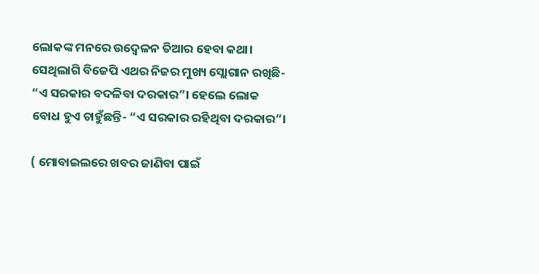ଲୋକଙ୍କ ମନରେ ଉଦ୍ବେଳନ ତିଆର ହେବା କଥା। ସେଥିଲାଗି ବିଜେପି ଏଥର ନିଜର ମୁଖ୍ୟ ସ୍ଲୋଗାନ ରଖିଛି- “ଏ ସରକାର ବଦଳିବା ଦରକାର”। ହେଲେ ଲୋକ ବୋଧ ହୁଏ ଚାହୁଁଛନ୍ତି- “ଏ ସରକାର ରହିଥିବା ଦରକାର”।

( ମୋବାଇଲରେ ଖବର ଜାଣିବା ପାଇଁ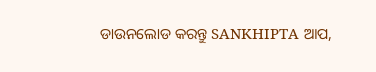ଡାଉନଲୋଡ କରନ୍ତୁ SANKHIPTA ଆପ,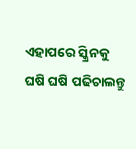ଏହାପରେ ସ୍କ୍ରିନକୁ ଘଷି ଘଷି ପଢିଚାଲନ୍ତୁ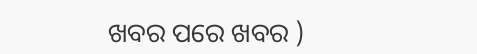ଖବର ପରେ ଖବର )